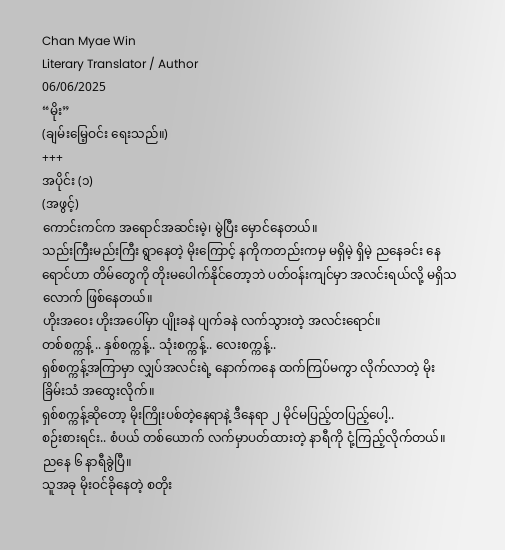Chan Myae Win
Literary Translator / Author
06/06/2025
“မိုး”
(ချမ်းမြေ့ဝင်း ရေးသည်။)
+++
အပိုင်း (၁)
(အဖွင့်)
ကောင်းကင်က အရောင်အဆင်းမဲ့၊ မွဲပြီး မှောင်နေတယ်။
သည်းကြီးမည်းကြီး ရွာနေတဲ့ မိုးကြောင့် နကိုကတည်းကမှ မရှိမဲ့ ရှိမဲ့ ညနေခင်း နေရောင်ဟာ တိမ်တွေကို တိုးမပေါက်နိုင်တော့ဘဲ ပတ်ဝန်းကျင်မှာ အလင်းရယ်လို့ မရှိသလောက် ဖြစ်နေတယ်။
ဟိုးအဝေး ဟိုးအပေါ်မှာ ပျိုးခနဲ ပျက်ခနဲ လက်သွားတဲ့ အလင်းရောင်။
တစ်စက္ကန့် .. နှစ်စက္ကန့်.. သုံးစက္ကန့်.. လေးစက္ကန့်..
ရှစ်စက္ကန့်အကြာမှာ လျှပ်အလင်းရဲ့ နောက်ကနေ ထက်ကြပ်မကွာ လိုက်လာတဲ့ မိုးခြိမ်းသံ အထွေးလိုက်။
ရှစ်စက္ကန့်ဆိုတော့ မိုးကြိုးပစ်တဲ့နေရာနဲ့ ဒီနေရာ ၂ မိုင်မပြည့်တပြည့်ပေါ့..
စဉ်းစားရင်း.. စံပယ် တစ်ယောက် လက်မှာပတ်ထားတဲ့ နာရီကို ငုံ့ကြည့်လိုက်တယ်။ ညနေ ၆ နာရီခွဲပြီ။
သူအခု မိုးဝင်ခိုနေတဲ့ စတိုး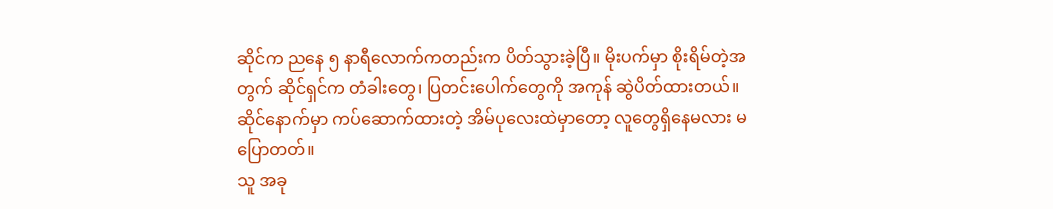ဆိုင်က ညနေ ၅ နာရီလောက်ကတည်းက ပိတ်သွားခဲ့ပြီ။ မိုးပက်မှာ စိုးရိမ်တဲ့အတွက် ဆိုင်ရှင်က တံခါးတွေ၊ ပြတင်းပေါက်တွေကို အကုန် ဆွဲပိတ်ထားတယ်။ ဆိုင်နောက်မှာ ကပ်ဆောက်ထားတဲ့ အိမ်ပုလေးထဲမှာတော့ လူတွေရှိနေမလား မပြောတတ်။
သူ အခု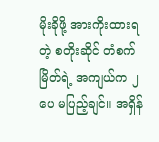မိုးခိုဖို့ အားကိုးထားရတဲ့ စတိုးဆိုင် တံစက်မြိတ်ရဲ့ အကျယ်က ၂ ပေ မပြည့်ချင်။ အရှိန်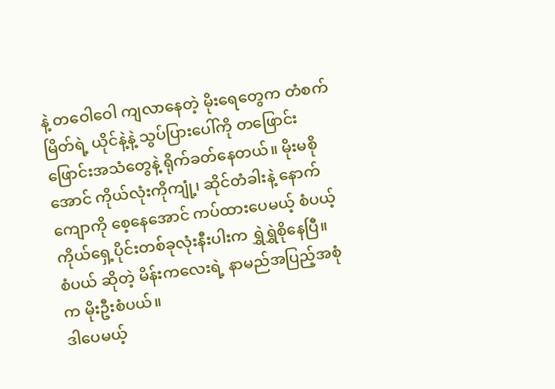နဲ့ တဝေါဝေါ ကျလာနေတဲ့ မိုးရေတွေက တံစက်မြိတ်ရဲ့ ယိုင်နဲ့နဲ့ သွပ်ပြားပေါ်ကို တဖြောင်းဖြောင်းအသံတွေနဲ့ ရိုက်ခတ်နေတယ်။ မိုးမစိုအောင် ကိုယ်လုံးကိုကျုံ့၊ ဆိုင်တံခါးနဲ့ နောက်ကျောကို စေ့နေအောင် ကပ်ထားပေမယ့် စံပယ့် ကိုယ်ရှေ့ပိုင်းတစ်ခုလုံးနီးပါးက ရွှဲရွှဲစိုနေပြီ။
စံပယ် ဆိုတဲ့ မိန်းကလေးရဲ့ နာမည်အပြည့်အစုံက မိုးဦးစံပယ်။
ဒါပေမယ့်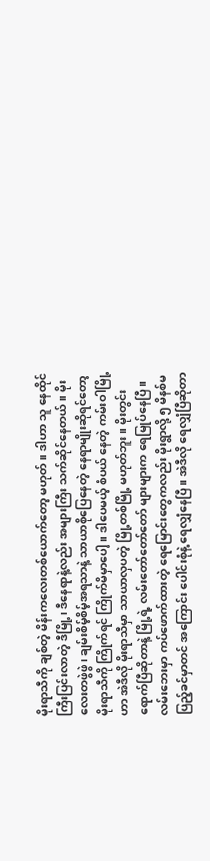မိုးရာသီကို ချစ်တဲ့ မိန်းကလေးတစ်ယောက်တော့ မဟုတ်။ ဒါဟာ သူ နေထိုင်ကြီးပြင်းလာတဲ့ ဒီမြို့၊ ဒီနေရာနဲ့လည်း အများကြီး သက်ဆိုင်နေတယ်။ မိုးလေးတဖွဲဖွဲ၊ ချမ်းစိမ့်စိမ့်အရသာနဲ့ သာယာစိုပြေနေတဲ့ နေရာမျိုးဆိုရင်တော့ မိုးရာသီကို ကြိုက်ရင် ကြိုက်မိမှာပေါ့။ ဒါပေမယ့် စံပယ် နေတဲ့ ကမ်းဝါမြို့ဟာ အဲဒီလို မိုးရာသီမှာ သာယာလှပတဲ့ မြို့တစ်မြို့ မဟုတ်ဘူး။ မိုးတွင်းရောက်ပြီဆိုတာနဲ့ မြို့ရဲ့ လမ်းတော်တော်တော် များများက ရေမြုပ်နေပြီ။ လမ်းဘေးမှာ ကပ်ဖောက်ထားတဲ့ ရေမြောင်းတွေကလည်း မိုးရွာလို့ ၅ မိနစ်မပြည့်ခင်မှာတင် အကြောင်း ပေါင်းစုံနဲ့ ရေလျှံနေပြီ။ အဲဒီလို ရေလျှံပြီဆိုတာ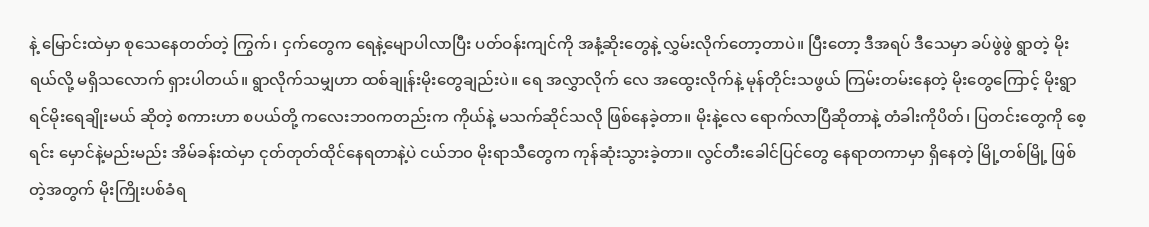နဲ့ မြောင်းထဲမှာ စုသေနေတတ်တဲ့ ကြွက်၊ ငှက်တွေက ရေနဲ့မျောပါလာပြီး ပတ်ဝန်းကျင်ကို အနံ့ဆိုးတွေနဲ့ လွှမ်းလိုက်တော့တာပဲ။ ပြီးတော့ ဒီအရပ် ဒီသေမှာ ခပ်ဖွဲဖွဲ ရွာတဲ့ မိုးရယ်လို့ မရှိသလောက် ရှားပါတယ်။ ရွာလိုက်သမျှဟာ ထစ်ချုန်းမိုးတွေချည်းပဲ။ ရေ အလွှာလိုက် လေ အထွေးလိုက်နဲ့ မုန်တိုင်းသဖွယ် ကြမ်းတမ်းနေတဲ့ မိုးတွေကြောင့် မိုးရွာရင်မိုးရေချိုးမယ် ဆိုတဲ့ စကားဟာ စပယ်တို့ ကလေးဘ၀ကတည်းက ကိုယ်နဲ့ မသက်ဆိုင်သလို ဖြစ်နေခဲ့တာ။ မိုးနဲ့လေ ရောက်လာပြီဆိုတာနဲ့ တံခါးကိုပိတ်၊ ပြတင်းတွေကို စေ့ရင်း မှောင်နဲ့မည်းမည်း အိမ်ခန်းထဲမှာ ငုတ်တုတ်ထိုင်နေရတာနဲ့ပဲ ငယ်ဘ၀ မိုးရာသီတွေက ကုန်ဆုံးသွားခဲ့တာ။ လွင်တီးခေါင်ပြင်တွေ နေရာတကာမှာ ရှိနေတဲ့ မြို့တစ်မြို့ ဖြစ်တဲ့အတွက် မိုးကြိုးပစ်ခံရ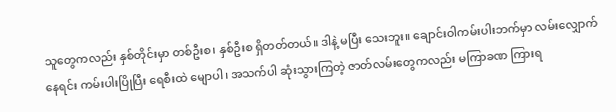သူတွေကလည်း နှစ်တိုင်းမှာ တစ်ဦးစ၊ နှစ်ဦးစ ရှိတတ်တယ်။ ဒါနဲ့ မပြီး သေးဘူး။ ချောင်းဝါကမ်းပါးဘက်မှာ လမ်းလျှောက်နေရင်း ကမ်းပါးပြိုပြီး ရေစီးထဲ မျောပါ၊ အသက်ပါ ဆုံးသွားကြတဲ့ ဇာတ်လမ်းတွေကလည်း မကြာခဏ ကြားရ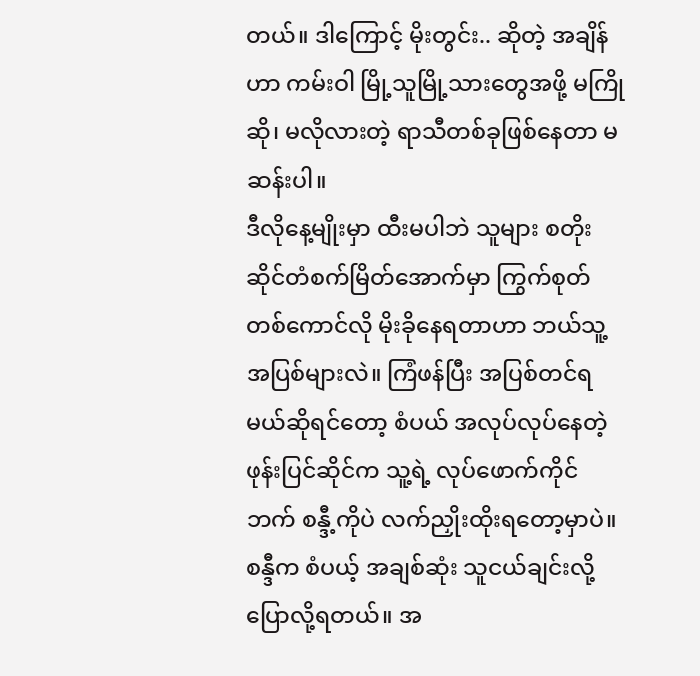တယ်။ ဒါကြောင့် မိုးတွင်း.. ဆိုတဲ့ အချိန်ဟာ ကမ်းဝါ မြို့သူမြို့သားတွေအဖို့ မကြိုဆို၊ မလိုလားတဲ့ ရာသီတစ်ခုဖြစ်နေတာ မဆန်းပါ။
ဒီလိုနေ့မျိုးမှာ ထီးမပါဘဲ သူများ စတိုးဆိုင်တံစက်မြိတ်အောက်မှာ ကြွက်စုတ်တစ်ကောင်လို မိုးခိုနေရတာဟာ ဘယ်သူ့အပြစ်များလဲ။ ကြံဖန်ပြီး အပြစ်တင်ရမယ်ဆိုရင်တော့ စံပယ် အလုပ်လုပ်နေတဲ့ ဖုန်းပြင်ဆိုင်က သူ့ရဲ့ လုပ်ဖောက်ကိုင်ဘက် စန္ဒီ့ကိုပဲ လက်ညှိုးထိုးရတော့မှာပဲ။ စန္ဒီက စံပယ့် အချစ်ဆုံး သူငယ်ချင်းလို့ ပြောလို့ရတယ်။ အ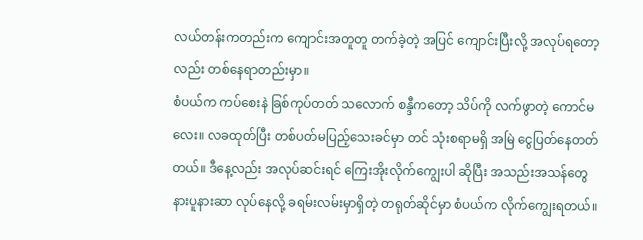လယ်တန်းကတည်းက ကျောင်းအတူတူ တက်ခဲ့တဲ့ အပြင် ကျောင်းပြီးလို့ အလုပ်ရတော့လည်း တစ်နေရာတည်းမှာ။
စံပယ်က ကပ်စေးနဲ ခြစ်ကုပ်တတ် သလောက် စန္ဒီကတော့ သိပ်ကို လက်ဖွာတဲ့ ကောင်မလေး။ လခထုတ်ပြီး တစ်ပတ်မပြည့်သေးခင်မှာ တင် သုံးစရာမရှိ အမြဲ ငွေပြတ်နေတတ်တယ်။ ဒီနေ့လည်း အလုပ်ဆင်းရင် ကြေးအိုးလိုက်ကျွေးပါ ဆိုပြီး အသည်းအသန်တွေ နားပူနားဆာ လုပ်နေလို့ ခရမ်းလမ်းမှာရှိတဲ့ တရုတ်ဆိုင်မှာ စံပယ်က လိုက်ကျွေးရတယ်။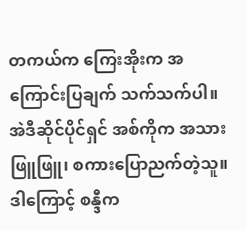တကယ်က ကြေးအိုးက အကြောင်းပြချက် သက်သက်ပါ။ အဲဒီဆိုင်ပိုင်ရှင် အစ်ကိုက အသားဖြူဖြူ၊ စကားပြောညက်တဲ့သူ။ ဒါကြောင့် စန္ဒီက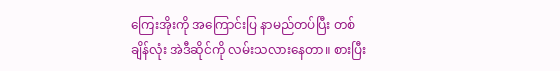ကြေးအိုးကို အကြောင်းပြ နာမည်တပ်ပြီး တစ်ချိန်လုံး အဲဒီဆိုင်ကို လမ်းသလားနေတာ။ စားပြီး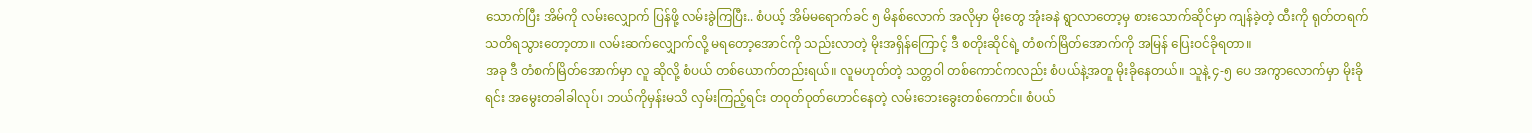သောက်ပြီး အိမ်ကို လမ်းလျှောက် ပြန်ဖို့ လမ်းခွဲကြပြီး.. စံပယ့် အိမ်မရောက်ခင် ၅ မိနစ်လောက် အလိုမှာ မိုးတွေ အုံးခနဲ ရွာလာတော့မှ စားသောက်ဆိုင်မှာ ကျန်ခဲ့တဲ့ ထီးကို ရုတ်တရက် သတိရသွားတော့တာ။ လမ်းဆက်လျှောက်လို့ မရတော့အောင်ကို သည်းလာတဲ့ မိုးအရှိန်ကြောင့် ဒီ စတိုးဆိုင်ရဲ့ တံစက်မြိတ်အောက်ကို အမြန် ပြေးဝင်ခိုရတာ။
အခု ဒီ တံစက်မြိတ်အောက်မှာ လူ ဆိုလို့ စံပယ် တစ်ယောက်တည်းရယ်။ လူမဟုတ်တဲ့ သတ္တဝါ တစ်ကောင်ကလည်း စံပယ်နဲ့အတူ မိုးခိုနေတယ်။ သူနဲ့ ၄-၅ ပေ အကွာလောက်မှာ မိုးခိုရင်း အမွေးတခါခါလုပ်၊ ဘယ်ကိုမှန်းမသိ လှမ်းကြည့်ရင်း တ၀ုတ်၀ုတ်ဟောင်နေတဲ့ လမ်းဘေးခွေးတစ်ကောင်။ စံပယ်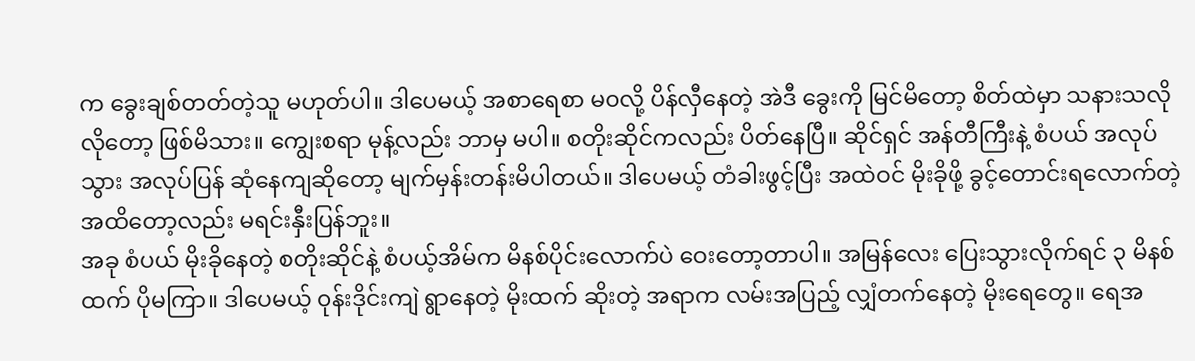က ခွေးချစ်တတ်တဲ့သူ မဟုတ်ပါ။ ဒါပေမယ့် အစာရေစာ မ၀လို့ ပိန်လှီနေတဲ့ အဲဒီ ခွေးကို မြင်မိတော့ စိတ်ထဲမှာ သနားသလိုလိုတော့ ဖြစ်မိသား။ ကျွေးစရာ မုန့်လည်း ဘာမှ မပါ။ စတိုးဆိုင်ကလည်း ပိတ်နေပြီ။ ဆိုင်ရှင် အန်တီကြီးနဲ့ စံပယ် အလုပ်သွား အလုပ်ပြန် ဆုံနေကျဆိုတော့ မျက်မှန်းတန်းမိပါတယ်။ ဒါပေမယ့် တံခါးဖွင့်ပြီး အထဲဝင် မိုးခိုဖို့ ခွင့်တောင်းရလောက်တဲ့ အထိတော့လည်း မရင်းနှီးပြန်ဘူး။
အခု စံပယ် မိုးခိုနေတဲ့ စတိုးဆိုင်နဲ့ စံပယ့်အိမ်က မိနစ်ပိုင်းလောက်ပဲ ဝေးတော့တာပါ။ အမြန်လေး ပြေးသွားလိုက်ရင် ၃ မိနစ်ထက် ပိုမကြာ။ ဒါပေမယ့် ၀ုန်းဒိုင်းကျဲ ရွာနေတဲ့ မိုးထက် ဆိုးတဲ့ အရာက လမ်းအပြည့် လျှံတက်နေတဲ့ မိုးရေတွေ။ ရေအ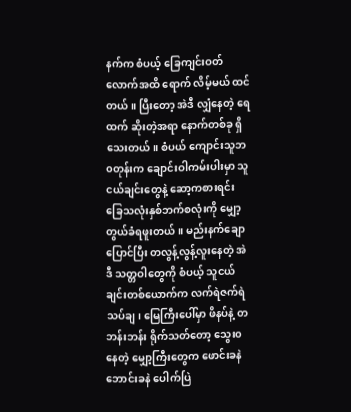နက်က စံပယ့် ခြေကျင်းဝတ်လောက်အထိ ရောက် လိမ့်မယ် ထင်တယ်။ ပြီးတော့ အဲဒီ လျှံနေတဲ့ ရေထက် ဆိုးတဲ့အရာ နောက်တစ်ခု ရှိသေးတယ်။ စံပယ် ကျောင်းသူဘ၀တုန်းက ချောင်းဝါကမ်းပါးမှာ သူငယ်ချင်းတွေနဲ့ ဆော့ကစားရင်း ခြေသလုံးနှစ်ဘက်စလုံးကို မျှော့တွယ်ခံရဖူးတယ်။ မည်းနက်ချောပြောင်ပြီး တလွန့်လွန့်လူးနေတဲ့ အဲဒီ သတ္တဝါတွေကို စံပယ့် သူငယ်ချင်းတစ်ယောက်က လက်ရဲဇက်ရဲ သပ်ချ၊ မြေကြီးပေါ်မှာ ဖိနပ်နဲ့ တဘန်းဘန်း ရိုက်သတ်တော့ သွေး၀နေတဲ့ မျှော့ကြီးတွေက ဖောင်းခနဲ ဘောင်းခနဲ ပေါက်ပြဲ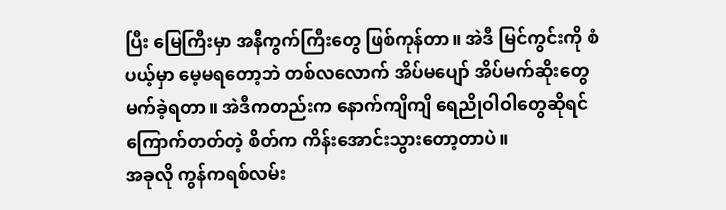ပြီး မြေကြီးမှာ အနီကွက်ကြီးတွေ ဖြစ်ကုန်တာ။ အဲဒီ မြင်ကွင်းကို စံပယ့်မှာ မေ့မရတော့ဘဲ တစ်လလောက် အိပ်မပျော် အိပ်မက်ဆိုးတွေ မက်ခဲ့ရတာ။ အဲဒီကတည်းက နောက်ကျိကျိ ရေညိုဝါဝါတွေဆိုရင် ကြောက်တတ်တဲ့ စိတ်က ကိန်းအောင်းသွားတော့တာပဲ။
အခုလို ကွန်ကရစ်လမ်း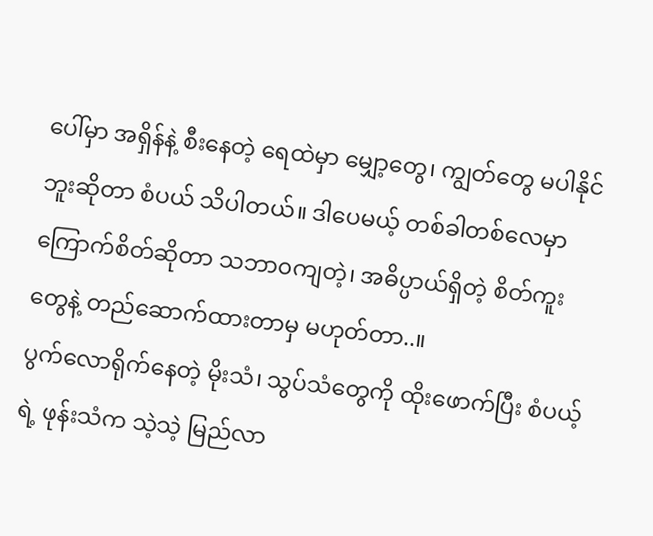ပေါ်မှာ အရှိန်နဲ့ စီးနေတဲ့ ရေထဲမှာ မျှော့တွေ၊ ကျွတ်တွေ မပါနိုင်ဘူးဆိုတာ စံပယ် သိပါတယ်။ ဒါပေမယ့် တစ်ခါတစ်လေမှာ ကြောက်စိတ်ဆိုတာ သဘာ၀ကျတဲ့၊ အဓိပ္ပာယ်ရှိတဲ့ စိတ်ကူးတွေနဲ့ တည်ဆောက်ထားတာမှ မဟုတ်တာ..။
ပွက်လောရိုက်နေတဲ့ မိုးသံ၊ သွပ်သံတွေကို ထိုးဖောက်ပြီး စံပယ့်ရဲ့ ဖုန်းသံက သဲ့သဲ့ မြည်လာ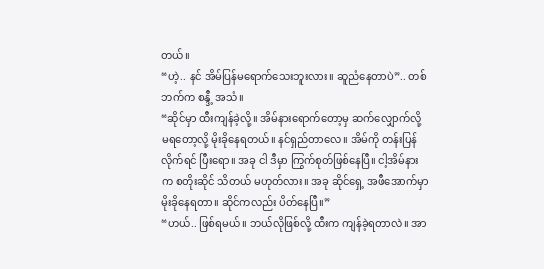တယ်။
“ဟဲ့.. နင် အိမ်ပြန်မရောက်သေးဘူးလား။ ဆူညံနေတာပဲ”.. တစ်ဘက်က စန္ဒီ့ အသံ။
“ဆိုင်မှာ ထီးကျန်ခဲ့လို့။ အိမ်နားရောက်တော့မှ ဆက်လျှောက်လို့ မရတော့လို့ မိုးခိုနေရတယ်။ နင်ရှည်တာလေ။ အိမ်ကို တန်းပြန်လိုက်ရင် ပြီးရော။ အခု ငါ ဒီမှာ ကြွက်စုတ်ဖြစ်နေပြီ။ ငါ့အိမ်နားက စတိုးဆိုင် သိတယ် မဟုတ်လား။ အခု ဆိုင်ရှေ့ အဖီအောက်မှာ မိုးခိုနေရတာ။ ဆိုင်ကလည်း ပိတ်နေပြီ။”
“ဟယ်.. ဖြစ်ရမယ်။ ဘယ်လိုဖြစ်လို့ ထီးက ကျန်ခဲ့ရတာလဲ။ အာ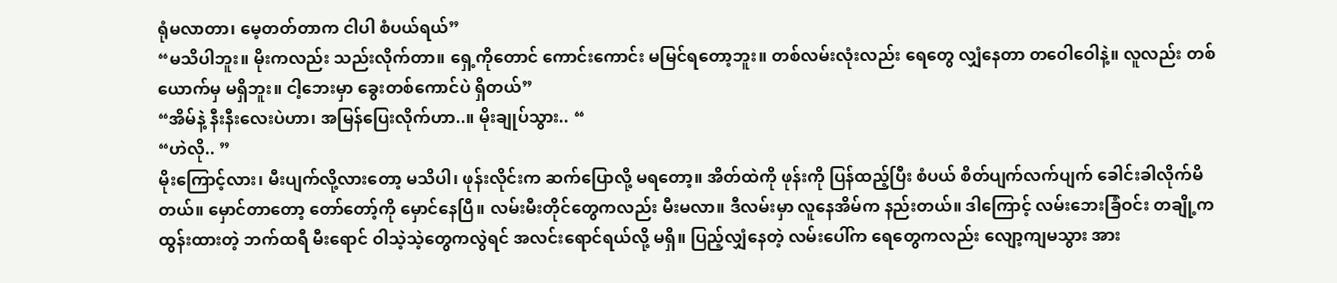ရုံမလာတာ၊ မေ့တတ်တာက ငါပါ စံပယ်ရယ်”
“မသိပါဘူး။ မိုးကလည်း သည်းလိုက်တာ။ ရှေ့ကိုတောင် ကောင်းကောင်း မမြင်ရတော့ဘူး။ တစ်လမ်းလုံးလည်း ရေတွေ လျှံနေတာ တဝေါဝေါနဲ့။ လူလည်း တစ်ယောက်မှ မရှိဘူး။ ငါ့ဘေးမှာ ခွေးတစ်ကောင်ပဲ ရှိတယ်”
“အိမ်နဲ့ နီးနီးလေးပဲဟာ၊ အမြန်ပြေးလိုက်ဟာ..။ မိုးချုပ်သွား.. “
“ဟဲလို.. ”
မိုးကြောင့်လား၊ မီးပျက်လို့လားတော့ မသိပါ၊ ဖုန်းလိုင်းက ဆက်ပြောလို့ မရတော့။ အိတ်ထဲကို ဖုန်းကို ပြန်ထည့်ပြီး စံပယ် စိတ်ပျက်လက်ပျက် ခေါင်းခါလိုက်မိတယ်။ မှောင်တာတော့ တော်တော့်ကို မှောင်နေပြီ။ လမ်းမီးတိုင်တွေကလည်း မီးမလာ။ ဒီလမ်းမှာ လူနေအိမ်က နည်းတယ်။ ဒါကြောင့် လမ်းဘေးခြံဝင်း တချို့က ထွန်းထားတဲ့ ဘက်ထရီ မီးရောင် ဝါသဲ့သဲ့တွေကလွဲရင် အလင်းရောင်ရယ်လို့ မရှိ။ ပြည့်လျှံနေတဲ့ လမ်းပေါ်က ရေတွေကလည်း လျော့ကျမသွား အား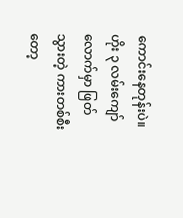ကောင်းနေတုန်းပဲ။ ဟိုး ၃ လမ်းကျော်လောက်မှာ ဖြတ်သွားတဲ့ ကားတစ်စီးတော့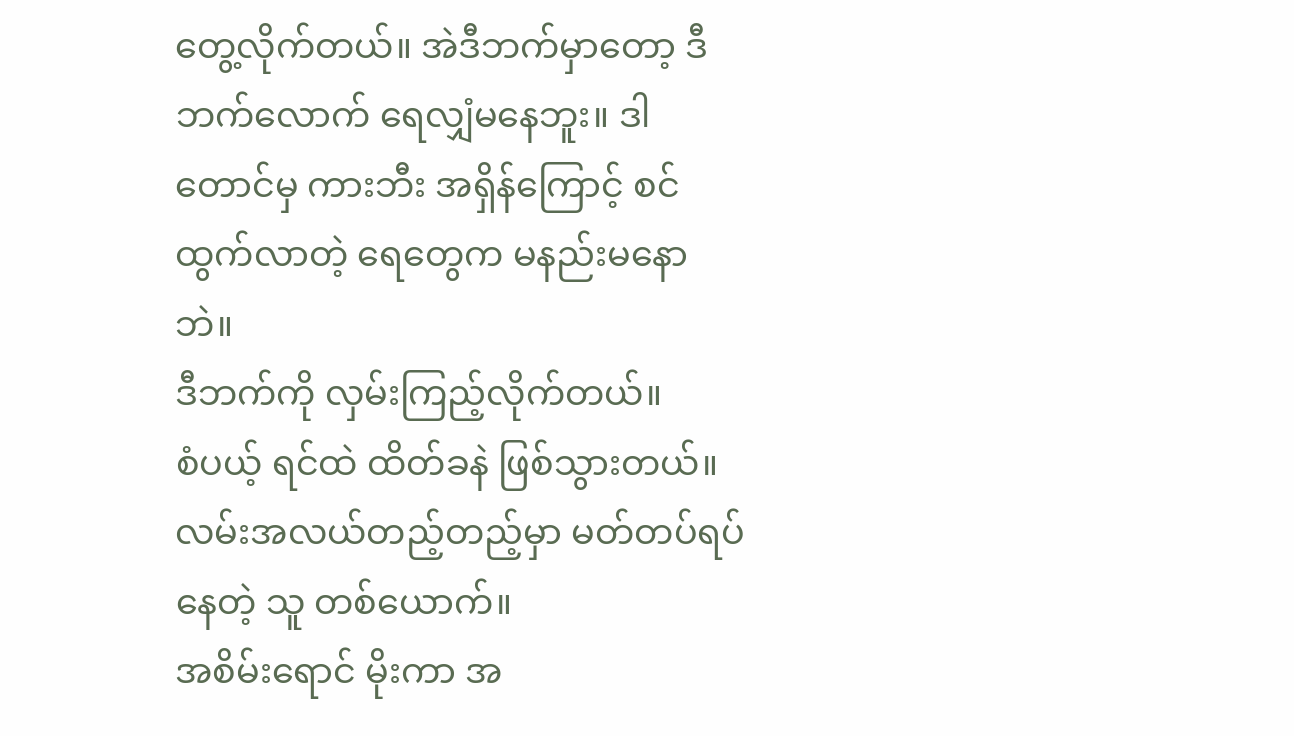တွေ့လိုက်တယ်။ အဲဒီဘက်မှာတော့ ဒီဘက်လောက် ရေလျှံမနေဘူး။ ဒါတောင်မှ ကားဘီး အရှိန်ကြောင့် စင်ထွက်လာတဲ့ ရေတွေက မနည်းမနောဘဲ။
ဒီဘက်ကို လှမ်းကြည့်လိုက်တယ်။
စံပယ့် ရင်ထဲ ထိတ်ခနဲ ဖြစ်သွားတယ်။
လမ်းအလယ်တည့်တည့်မှာ မတ်တပ်ရပ်နေတဲ့ သူ တစ်ယောက်။
အစိမ်းရောင် မိုးကာ အ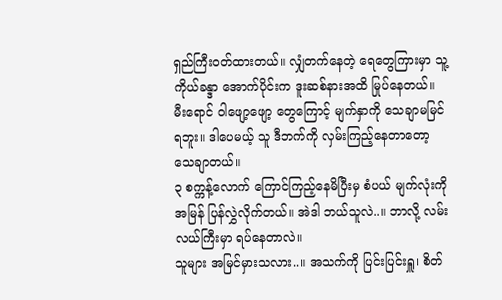ရှည်ကြီးဝတ်ထားတယ်။ လျှံတက်နေတဲ့ ရေတွေကြားမှာ သူ့ ကိုယ်ခန္ဒာ အောက်ပိုင်းက ဒူးဆစ်နားအထိ မြုပ်နေတယ်။ မီးရောင် ဝါဖျော့ဖျော့ တွေကြောင့် မျက်နှာကို သေချာမမြင်ရဘူး။ ဒါပေမယ့် သူ ဒီဘက်ကို လှမ်းကြည့်နေတာတော့ သေချာတယ်။
၃ စက္ကန့်လောက် ကြောင်ကြည့်နေမိပြီးမှ စံပယ် မျက်လုံးကို အမြန် ပြန်လွှဲလိုက်တယ်။ အဲဒါ ဘယ်သူလဲ..။ ဘာလို့ လမ်းလယ်ကြီးမှာ ရပ်နေတာလဲ။
သူများ အမြင်မှားသလား..။ အသက်ကို ပြင်းပြင်းရှူ၊ စိတ်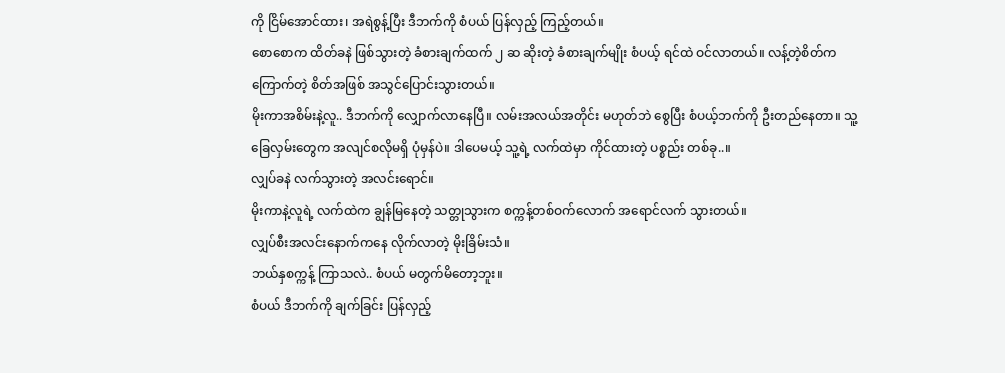ကို ငြိမ်အောင်ထား၊ အရဲစွန့်ပြီး ဒီဘက်ကို စံပယ် ပြန်လှည့် ကြည့်တယ်။
စောစောက ထိတ်ခနဲ ဖြစ်သွားတဲ့ ခံစားချက်ထက် ၂ ဆ ဆိုးတဲ့ ခံစားချက်မျိုး စံပယ့် ရင်ထဲ ဝင်လာတယ်။ လန့်တဲ့စိတ်က ကြောက်တဲ့ စိတ်အဖြစ် အသွင်ပြောင်းသွားတယ်။
မိုးကာအစိမ်းနဲ့လူ.. ဒီဘက်ကို လျှောက်လာနေပြီ။ လမ်းအလယ်အတိုင်း မဟုတ်ဘဲ စွေပြီး စံပယ့်ဘက်ကို ဦးတည်နေတာ။ သူ့ခြေလှမ်းတွေက အလျင်စလိုမရှိ ပုံမှန်ပဲ။ ဒါပေမယ့် သူ့ရဲ့ လက်ထဲမှာ ကိုင်ထားတဲ့ ပစ္စည်း တစ်ခု..။
လျှပ်ခနဲ လက်သွားတဲ့ အလင်းရောင်။
မိုးကာနဲ့လူရဲ့ လက်ထဲက ချွန်မြနေတဲ့ သတ္တုသွားက စက္ကန့်တစ်ဝက်လောက် အရောင်လက် သွားတယ်။
လျှပ်စီးအလင်းနောက်ကနေ လိုက်လာတဲ့ မိုးခြိမ်းသံ။
ဘယ်နှစက္ကန့် ကြာသလဲ.. စံပယ် မတွက်မိတော့ဘူး။
စံပယ် ဒီဘက်ကို ချက်ခြင်း ပြန်လှည့်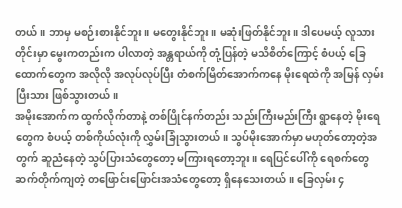တယ်။ ဘာမှ မစဉ်းစားနိုင်ဘူး။ မတွေးနိုင်ဘူး။ မဆုံးဖြတ်နိုင်ဘူး။ ဒါပေမယ့် လူသားတိုင်းမှာ မွေးကတည်းက ပါလာတဲ့ အန္တရာယ်ကို တုံ့ပြန်တဲ့ မသိစိတ်ကြောင့် စံပယ့် ခြေထောက်တွေက အလိုလို အလုပ်လုပ်ပြီး တံစက်မြိတ်အောက်ကနေ မိုးရေထဲကို အမြန် လှမ်းပြီးသား ဖြစ်သွားတယ်။
အမိုးအောက်က ထွက်လိုက်တာနဲ့ တစ်ပြိုင်နက်တည်း သည်းကြီးမည်းကြီး ရွာနေတဲ့ မိုးရေတွေက စံပယ့် တစ်ကိုယ်လုံးကို လွှမ်းခြုံသွားတယ်။ သွပ်မိုးအောက်မှာ မဟုတ်တော့တဲ့အတွက် ဆူညံနေတဲ့ သွပ်ပြားသံတွေတော့ မကြားရတော့ဘူး။ ရေပြင်ပေါ်ကို ရေစက်တွေ ဆက်တိုက်ကျတဲ့ တဖြောင်းဖြောင်းအသံတွေတော့ ရှိနေသေးတယ်။ ခြေလှမ်း ၄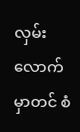လှမ်းလောက်မှာတင် စံ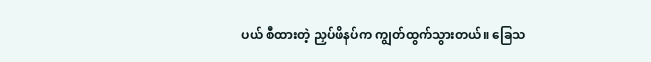ပယ် စီထားတဲ့ ညှပ်ဖိနပ်က ကျွတ်ထွက်သွားတယ်။ ခြေသ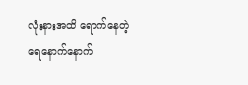လုံးနားအထိ ရောက်နေတဲ့ ရေနောက်နောက်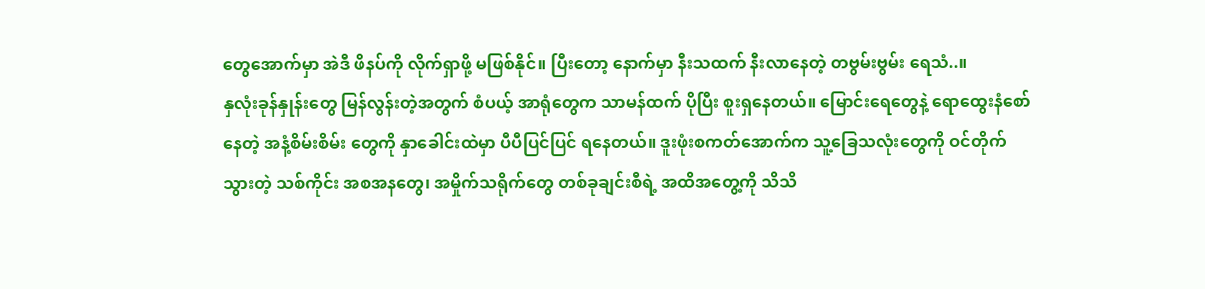တွေအောက်မှာ အဲဒီ ဖိနပ်ကို လိုက်ရှာဖို့ မဖြစ်နိုင်။ ပြီးတော့ နောက်မှာ နီးသထက် နီးလာနေတဲ့ တဗွမ်းဗွမ်း ရေသံ..။
နှလုံးခုန်နှုန်းတွေ မြန်လွန်းတဲ့အတွက် စံပယ့် အာရုံတွေက သာမန်ထက် ပိုပြီး စူးရှနေတယ်။ မြောင်းရေတွေနဲ့ ရောထွေးနံစော်နေတဲ့ အနံ့စိမ်းစိမ်း တွေကို နှာခေါင်းထဲမှာ ပီပီပြင်ပြင် ရနေတယ်။ ဒူးဖုံးစကတ်အောက်က သူ့ခြေသလုံးတွေကို ဝင်တိုက်သွားတဲ့ သစ်ကိုင်း အစအနတွေ၊ အမှိုက်သရိုက်တွေ တစ်ခုချင်းစီရဲ့ အထိအတွေ့ကို သိသိ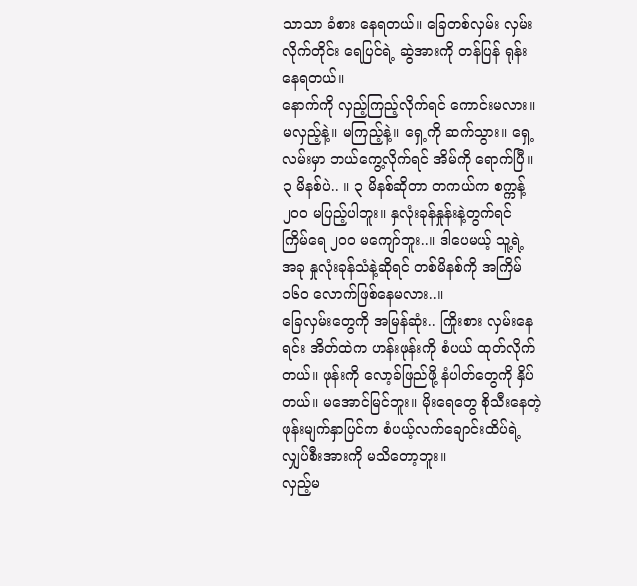သာသာ ခံစား နေရတယ်။ ခြေတစ်လှမ်း လှမ်းလိုက်တိုင်း ရေပြင်ရဲ့ ဆွဲအားကို တန်ပြန် ရုန်းနေရတယ်။
နောက်ကို လှည့်ကြည့်လိုက်ရင် ကောင်းမလား။ မလှည့်နဲ့။ မကြည့်နဲ့။ ရှေ့ကို ဆက်သွား။ ရှေ့လမ်းမှာ ဘယ်ကွေ့လိုက်ရင် အိမ်ကို ရောက်ပြီ။ ၃ မိနစ်ပဲ.. ။ ၃ မိနစ်ဆိုတာ တကယ်က စက္ကန့် ၂၀၀ မပြည့်ပါဘူး။ နှလုံးခုန်နှုန်းနဲ့တွက်ရင် ကြိမ်ရေ ၂၀၀ မကျော်ဘူး..။ ဒါပေမယ့် သူ့ရဲ့ အခု နှုလုံးခုန်သံနဲ့ဆိုရင် တစ်မိနစ်ကို အကြိမ် ၁၆၀ လောက်ဖြစ်နေမလား..။
ခြေလှမ်းတွေကို အမြန်ဆုံး.. ကြိုးစား လှမ်းနေရင်း အိတ်ထဲက ဟန်းဖုန်းကို စံပယ် ထုတ်လိုက်တယ်။ ဖုန်းကို လော့ခ်ဖြည်ဖို့ နံပါတ်တွေကို နှိပ်တယ်။ မအောင်မြင်ဘူး။ မိုးရေတွေ စိုသီးနေတဲ့ ဖုန်းမျက်နှာပြင်က စံပယ့်လက်ချောင်းထိပ်ရဲ့ လျှပ်စီးအားကို မသိတော့ဘူး။
လှည့်မ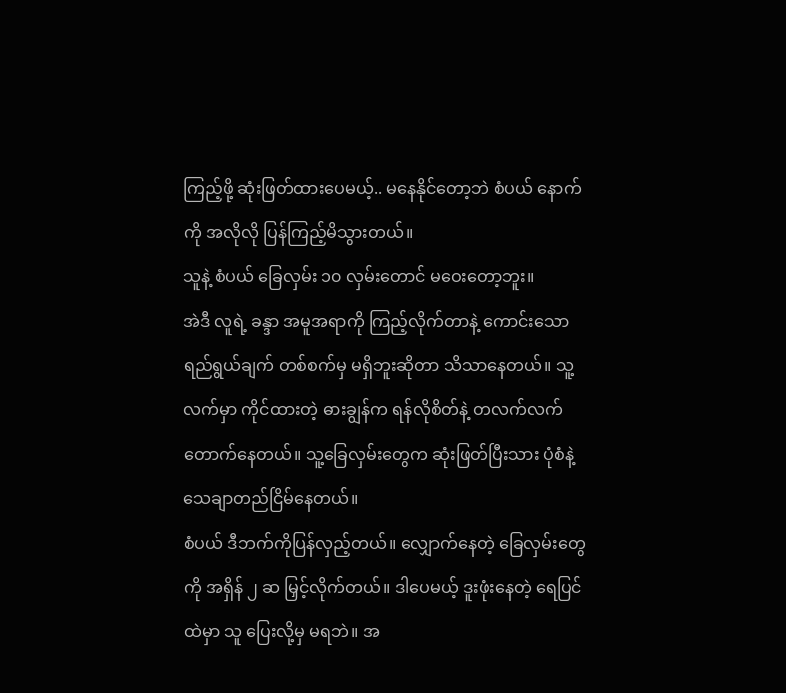ကြည့်ဖို့ ဆုံးဖြတ်ထားပေမယ့်.. မနေနိုင်တော့ဘဲ စံပယ် နောက်ကို အလိုလို ပြန်ကြည့်မိသွားတယ်။
သူနဲ့ စံပယ် ခြေလှမ်း ၁၀ လှမ်းတောင် မဝေးတော့ဘူး။
အဲဒီ လူရဲ့ ခန္ဒာ အမူအရာကို ကြည့်လိုက်တာနဲ့ ကောင်းသော ရည်ရွယ်ချက် တစ်စက်မှ မရှိဘူးဆိုတာ သိသာနေတယ်။ သူ့လက်မှာ ကိုင်ထားတဲ့ ဓားချွန်က ရန်လိုစိတ်နဲ့ တလက်လက်တောက်နေတယ်။ သူ့ခြေလှမ်းတွေက ဆုံးဖြတ်ပြီးသား ပုံစံနဲ့ သေချာတည်ငြိမ်နေတယ်။
စံပယ် ဒီဘက်ကိုပြန်လှည့်တယ်။ လျှောက်နေတဲ့ ခြေလှမ်းတွေကို အရှိန် ၂ ဆ မြှင့်လိုက်တယ်။ ဒါပေမယ့် ဒူးဖုံးနေတဲ့ ရေပြင်ထဲမှာ သူ ပြေးလို့မှ မရဘဲ။ အ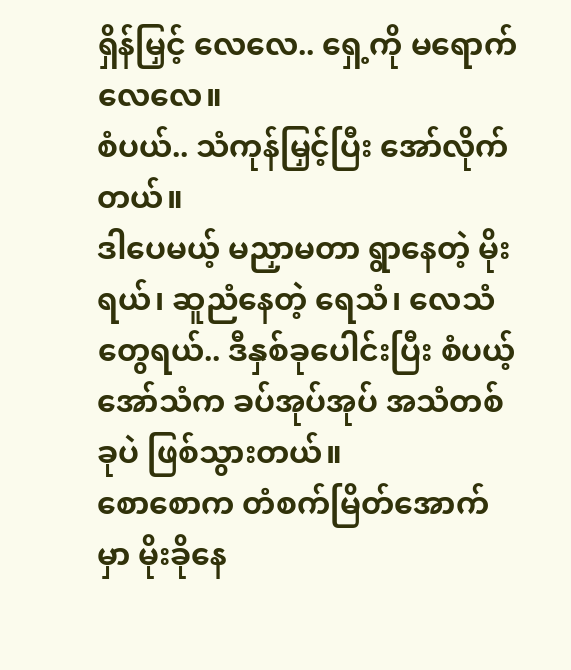ရှိန်မြှင့် လေလေ.. ရှေ့ကို မရောက်လေလေ။
စံပယ်.. သံကုန်မြှင့်ပြီး အော်လိုက်တယ်။
ဒါပေမယ့် မညှာမတာ ရွာနေတဲ့ မိုးရယ်၊ ဆူညံနေတဲ့ ရေသံ၊ လေသံတွေရယ်.. ဒီနှစ်ခုပေါင်းပြီး စံပယ့် အော်သံက ခပ်အုပ်အုပ် အသံတစ်ခုပဲ ဖြစ်သွားတယ်။
စောစောက တံစက်မြိတ်အောက်မှာ မိုးခိုနေ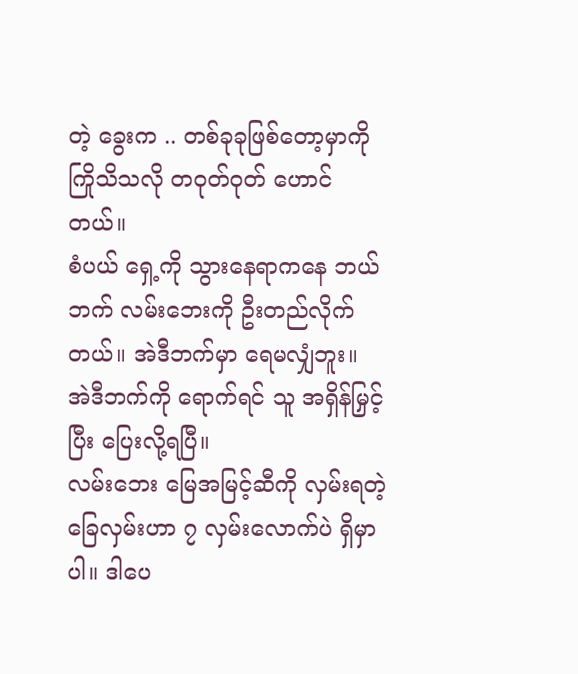တဲ့ ခွေးက .. တစ်ခုခုဖြစ်တော့မှာကို ကြိုသိသလို တ၀ုတ်၀ုတ် ဟောင်တယ်။
စံပယ် ရှေ့ကို သွားနေရာကနေ ဘယ်ဘက် လမ်းဘေးကို ဦးတည်လိုက်တယ်။ အဲဒီဘက်မှာ ရေမလျှံဘူး။ အဲဒီဘက်ကို ရောက်ရင် သူ အရှိန်မြှင့်ပြီး ပြေးလို့ရပြီ။
လမ်းဘေး မြေအမြင့်ဆီကို လှမ်းရတဲ့ ခြေလှမ်းဟာ ၇ လှမ်းလောက်ပဲ ရှိမှာပါ။ ဒါပေ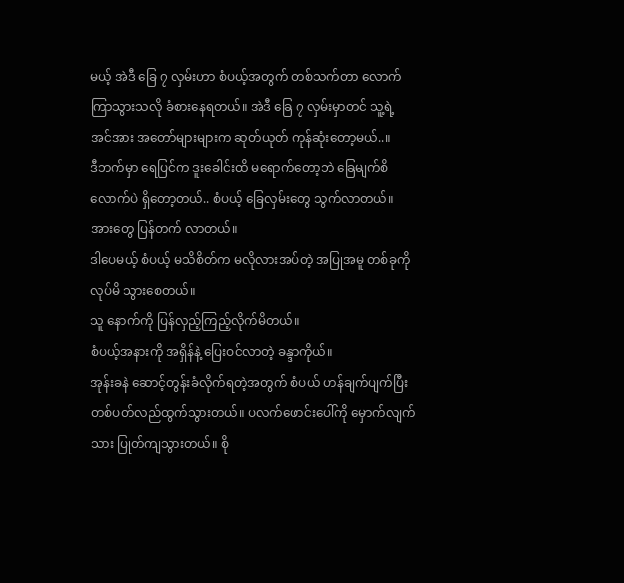မယ့် အဲဒီ ခြေ ၇ လှမ်းဟာ စံပယ့်အတွက် တစ်သက်တာ လောက် ကြာသွားသလို ခံစားနေရတယ်။ အဲဒီ ခြေ ၇ လှမ်းမှာတင် သူ့ရဲ့ အင်အား အတော်များများက ဆုတ်ယုတ် ကုန်ဆုံးတော့မယ်..။
ဒီဘက်မှာ ရေပြင်က ဒူးခေါင်းထိ မရောက်တော့ဘဲ ခြေမျက်စိလောက်ပဲ ရှိတော့တယ်.. စံပယ့် ခြေလှမ်းတွေ သွက်လာတယ်။ အားတွေ ပြန်တက် လာတယ်။
ဒါပေမယ့် စံပယ့် မသိစိတ်က မလိုလားအပ်တဲ့ အပြုအမူ တစ်ခုကို လုပ်မိ သွားစေတယ်။
သူ နောက်ကို ပြန်လှည့်ကြည့်လိုက်မိတယ်။
စံပယ့်အနားကို အရှိန်နဲ့ ပြေးဝင်လာတဲ့ ခန္ဒာကိုယ်။
အုန်းခနဲ ဆောင့်တွန်းခံလိုက်ရတဲ့အတွက် စံပယ် ဟန်ချက်ပျက်ပြီး တစ်ပတ်လည်ထွက်သွားတယ်။ ပလက်ဖောင်းပေါ်ကို မှောက်လျက်သား ပြုတ်ကျသွားတယ်။ စို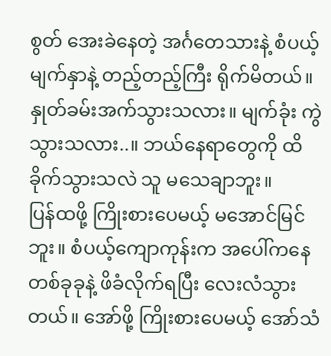စွတ် အေးခဲနေတဲ့ အင်္ဂတေသားနဲ့ စံပယ့်မျက်နှာနဲ့ တည့်တည့်ကြီး ရိုက်မိတယ်။ နှုတ်ခမ်းအက်သွားသလား။ မျက်ခုံး ကွဲသွားသလား..။ ဘယ်နေရာတွေကို ထိခိုက်သွားသလဲ သူ မသေချာဘူး။
ပြန်ထဖို့ ကြိုးစားပေမယ့် မအောင်မြင်ဘူး။ စံပယ့်ကျောကုန်းက အပေါ်ကနေ တစ်ခုခုနဲ့ ဖိခံလိုက်ရပြီး လေးလံသွားတယ်။ အော်ဖို့ ကြိုးစားပေမယ့် အော်သံ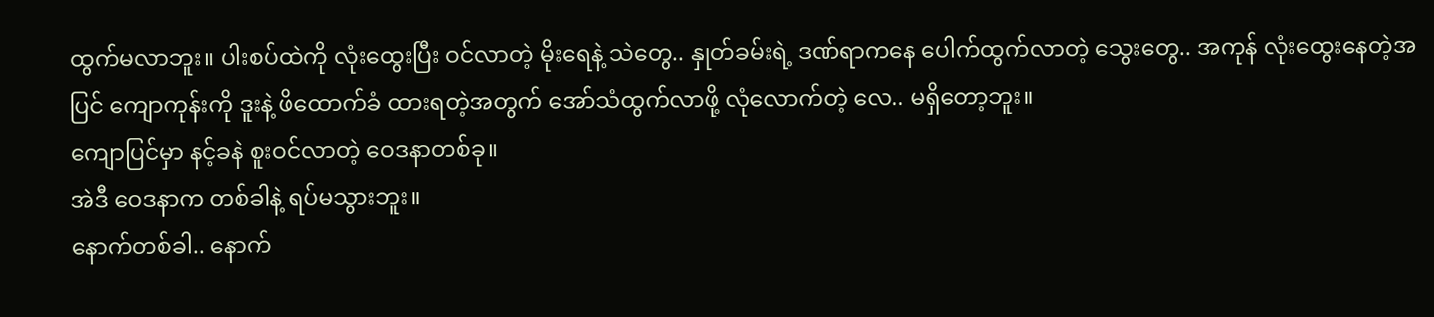ထွက်မလာဘူး။ ပါးစပ်ထဲကို လုံးထွေးပြီး ဝင်လာတဲ့ မိုးရေနဲ့ သဲတွေ.. နှုတ်ခမ်းရဲ့ ဒဏ်ရာကနေ ပေါက်ထွက်လာတဲ့ သွေးတွေ.. အကုန် လုံးထွေးနေတဲ့အပြင် ကျောကုန်းကို ဒူးနဲ့ ဖိထောက်ခံ ထားရတဲ့အတွက် အော်သံထွက်လာဖို့ လုံလောက်တဲ့ လေ.. မရှိတော့ဘူး။
ကျောပြင်မှာ နင့်ခနဲ စူးဝင်လာတဲ့ ဝေဒနာတစ်ခု။
အဲဒီ ဝေဒနာက တစ်ခါနဲ့ ရပ်မသွားဘူး။
နောက်တစ်ခါ.. နောက်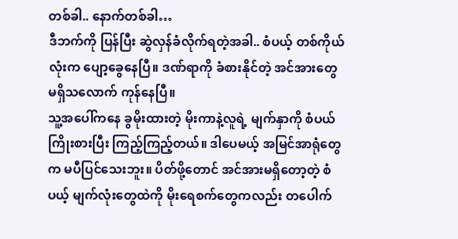တစ်ခါ.. နောက်တစ်ခါ…
ဒီဘက်ကို ပြန်ပြီး ဆွဲလှန်ခံလိုက်ရတဲ့အခါ.. စံပယ့် တစ်ကိုယ်လုံးက ပျော့ခွေနေပြီ။ ဒဏ်ရာကို ခံစားနိုင်တဲ့ အင်အားတွေ မရှိသလောက် ကုန်နေပြီ။
သူ့အပေါ်ကနေ ခွမိုးထားတဲ့ မိုးကာနဲ့လူရဲ့ မျက်နှာကို စံပယ် ကြိုးစားပြီး ကြည့်ကြည့်တယ်။ ဒါပေမယ့် အမြင်အာရုံတွေက မပီပြင်သေးဘူး။ ပိတ်ဖို့တောင် အင်အားမရှိတော့တဲ့ စံပယ့် မျက်လုံးတွေထဲကို မိုးရေစက်တွေကလည်း တပေါက်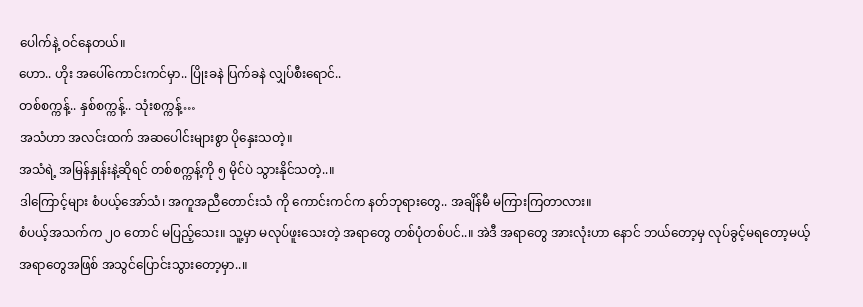ပေါက်နဲ့ ဝင်နေတယ်။
ဟော.. ဟိုး အပေါ်ကောင်းကင်မှာ.. ပြိုးခနဲ ပြက်ခနဲ လျှပ်စီးရောင်..
တစ်စက္ကန့်.. နှစ်စက္ကန့်.. သုံးစက္ကန့်…
အသံဟာ အလင်းထက် အဆပေါင်းများစွာ ပိုနှေးသတဲ့။
အသံရဲ့ အမြန်နှုန်းနဲ့ဆိုရင် တစ်စက္ကန့်ကို ၅ မိုင်ပဲ သွားနိုင်သတဲ့..။
ဒါကြောင့်များ စံပယ့်အော်သံ၊ အကူအညီတောင်းသံ ကို ကောင်းကင်က နတ်ဘုရားတွေ.. အချိန်မီ မကြားကြတာလား။
စံပယ့်အသက်က ၂၀ တောင် မပြည့်သေး။ သူ့မှာ မလုပ်ဖူးသေးတဲ့ အရာတွေ တစ်ပုံတစ်ပင်..။ အဲဒီ အရာတွေ အားလုံးဟာ နောင် ဘယ်တော့မှ လုပ်ခွင့်မရတော့မယ့် အရာတွေအဖြစ် အသွင်ပြောင်းသွားတော့မှာ..။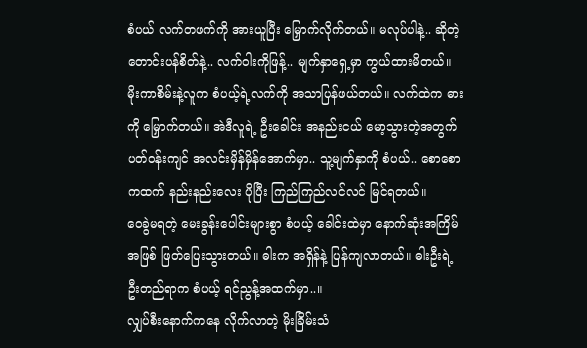စံပယ် လက်တဖက်ကို အားယူပြီး မြှောက်လိုက်တယ်။ မလုပ်ပါနဲ့.. ဆိုတဲ့ တောင်းပန်စိတ်နဲ့.. လက်ဝါးကိုဖြန့်.. မျက်နှာရှေ့မှာ ကွယ်ထားမိတယ်။
မိုးကာစိမ်းနဲ့လူက စံပယ့်ရဲ့လက်ကို အသာပြန်ဖယ်တယ်။ လက်ထဲက ဓားကို မြှောက်တယ်။ အဲဒီလူရဲ့ ဦးခေါင်း အနည်းငယ် မော့သွားတဲ့အတွက် ပတ်ဝန်းကျင် အလင်းမှိန်မှိန်အောက်မှာ.. သူ့မျက်နှာကို စံပယ်.. စောစောကထက် နည်းနည်းလေး ပိုပြီး ကြည်ကြည်လင်လင် မြင်ရတယ်။
ဝေခွဲမရတဲ့ မေးခွန်းပေါင်းများစွာ စံပယ့် ခေါင်းထဲမှာ နောက်ဆုံးအကြိမ် အဖြစ် ဖြတ်ပြေးသွားတယ်။ ဓါးက အရှိန်နဲ့ ပြန်ကျလာတယ်။ ဓါးဦးရဲ့ ဦးတည်ရာက စံပယ့် ရင်ညွန့်အထက်မှာ..။
လျှပ်စီးနောက်ကနေ လိုက်လာတဲ့ မိုးခြိမ်းသံ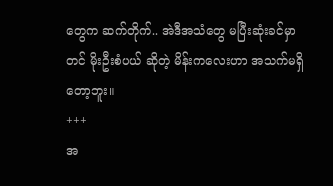တွေက ဆက်တိုက်.. အဲဒီအသံတွေ မပြီးဆုံးခင်မှာတင် မိုးဦးစံပယ် ဆိုတဲ့ မိန်းကလေးဟာ အသက်မရှိတော့ဘူး။
+++
အ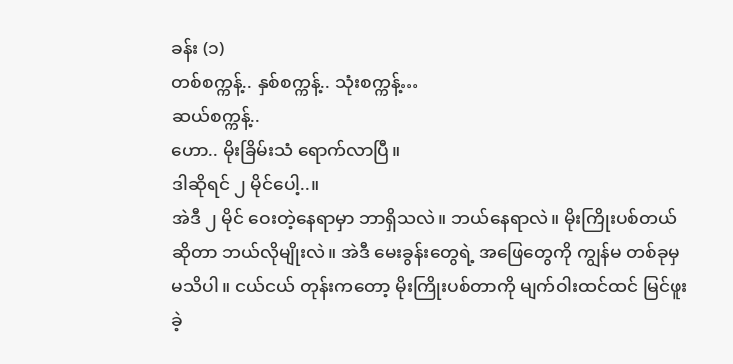ခန်း (၁)
တစ်စက္ကန့်.. နှစ်စက္ကန့်.. သုံးစက္ကန့်…
ဆယ်စက္ကန့်..
ဟော.. မိုးခြိမ်းသံ ရောက်လာပြီ။
ဒါဆိုရင် ၂ မိုင်ပေါ့..။
အဲဒီ ၂ မိုင် ဝေးတဲ့နေရာမှာ ဘာရှိသလဲ။ ဘယ်နေရာလဲ။ မိုးကြိုးပစ်တယ်ဆိုတာ ဘယ်လိုမျိုးလဲ။ အဲဒီ မေးခွန်းတွေရဲ့ အဖြေတွေကို ကျွန်မ တစ်ခုမှ မသိပါ။ ငယ်ငယ် တုန်းကတော့ မိုးကြိုးပစ်တာကို မျက်ဝါးထင်ထင် မြင်ဖူးခဲ့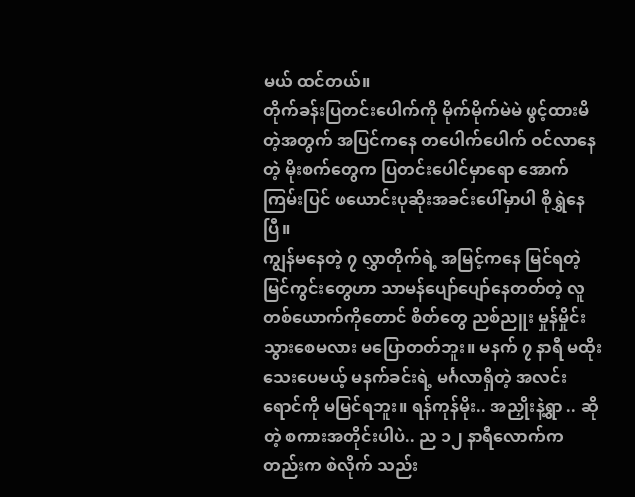မယ် ထင်တယ်။
တိုက်ခန်းပြတင်းပေါက်ကို မိုက်မိုက်မဲမဲ ဖွင့်ထားမိတဲ့အတွက် အပြင်ကနေ တပေါက်ပေါက် ဝင်လာနေတဲ့ မိုးစက်တွေက ပြတင်းပေါင်မှာရော အောက်ကြမ်းပြင် ဖယောင်းပုဆိုးအခင်းပေါ်မှာပါ စိုရွှဲနေပြီ။
ကျွန်မနေတဲ့ ၇ လွှာတိုက်ရဲ့ အမြင့်ကနေ မြင်ရတဲ့ မြင်ကွင်းတွေဟာ သာမန်ပျော်ပျော်နေတတ်တဲ့ လူတစ်ယောက်ကိုတောင် စိတ်တွေ ညစ်ညူး မှုန်မှိုင်းသွားစေမလား မပြောတတ်ဘူး။ မနက် ၇ နာရီ မထိုးသေးပေမယ့် မနက်ခင်းရဲ့ မင်္ဂလာရှိတဲ့ အလင်းရောင်ကို မမြင်ရဘူး။ ရန်ကုန်မိုး.. အညှိုးနဲ့ရွာ .. ဆိုတဲ့ စကားအတိုင်းပါပဲ.. ည ၁၂ နာရီလောက်ကတည်းက စဲလိုက် သည်း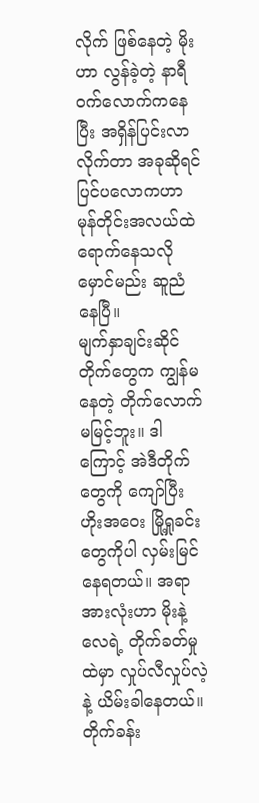လိုက် ဖြစ်နေတဲ့ မိုးဟာ လွန်ခဲ့တဲ့ နာရီဝက်လောက်ကနေပြီး အရှိန်ပြင်းလာလိုက်တာ အခုဆိုရင် ပြင်ပလောကဟာ မုန်တိုင်းအလယ်ထဲရောက်နေသလို မှောင်မည်း ဆူညံနေပြီ။
မျက်နှာချင်းဆိုင် တိုက်တွေက ကျွန်မနေတဲ့ တိုက်လောက် မမြင့်ဘူး။ ဒါကြောင့် အဲဒီတိုက်တွေကို ကျော်ပြီး ဟိုးအဝေး မြို့ရှုခင်းတွေကိုပါ လှမ်းမြင်နေရတယ်။ အရာအားလုံးဟာ မိုးနဲ့ လေရဲ့ တိုက်ခတ်မှုထဲမှာ လှုပ်လီလှုပ်လဲ့နဲ့ ယိမ်းခါနေတယ်။ တိုက်ခန်း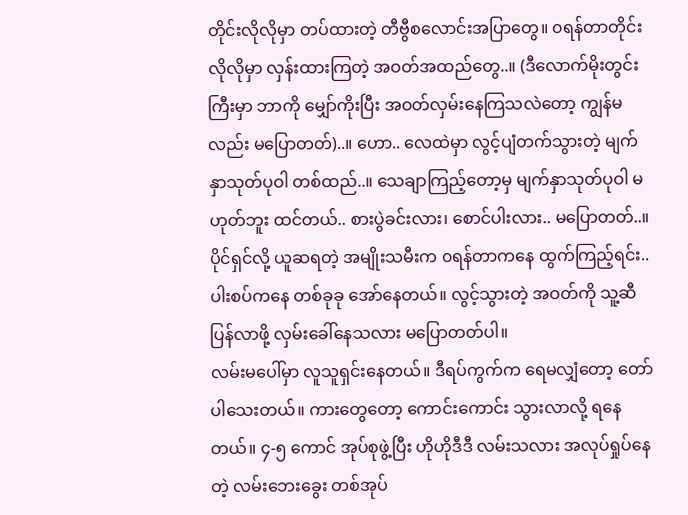တိုင်းလိုလိုမှာ တပ်ထားတဲ့ တီဗွီစလောင်းအပြာတွေ။ ၀ရန်တာတိုင်းလိုလိုမှာ လှန်းထားကြတဲ့ အဝတ်အထည်တွေ..။ (ဒီလောက်မိုးတွင်းကြီးမှာ ဘာကို မျှော်ကိုးပြီး အဝတ်လှမ်းနေကြသလဲတော့ ကျွန်မလည်း မပြောတတ်)..။ ဟော.. လေထဲမှာ လွင့်ပျံတက်သွားတဲ့ မျက်နှာသုတ်ပုဝါ တစ်ထည်..။ သေချာကြည့်တော့မှ မျက်နှာသုတ်ပုဝါ မဟုတ်ဘူး ထင်တယ်.. စားပွဲခင်းလား၊ စောင်ပါးလား.. မပြောတတ်..။ ပိုင်ရှင်လို့ ယူဆရတဲ့ အမျိုးသမီးက ၀ရန်တာကနေ ထွက်ကြည့်ရင်း.. ပါးစပ်ကနေ တစ်ခုခု အော်နေတယ်။ လွင့်သွားတဲ့ အဝတ်ကို သူ့ဆီပြန်လာဖို့ လှမ်းခေါ်နေသလား မပြောတတ်ပါ။
လမ်းမပေါ်မှာ လူသူရှင်းနေတယ်။ ဒီရပ်ကွက်က ရေမလျှံတော့ တော်ပါသေးတယ်။ ကားတွေတော့ ကောင်းကောင်း သွားလာလို့ ရနေတယ်။ ၄-၅ ကောင် အုပ်စုဖွဲ့ပြီး ဟိုဟိုဒီဒီ လမ်းသလား အလုပ်ရှုပ်နေတဲ့ လမ်းဘေးခွေး တစ်အုပ်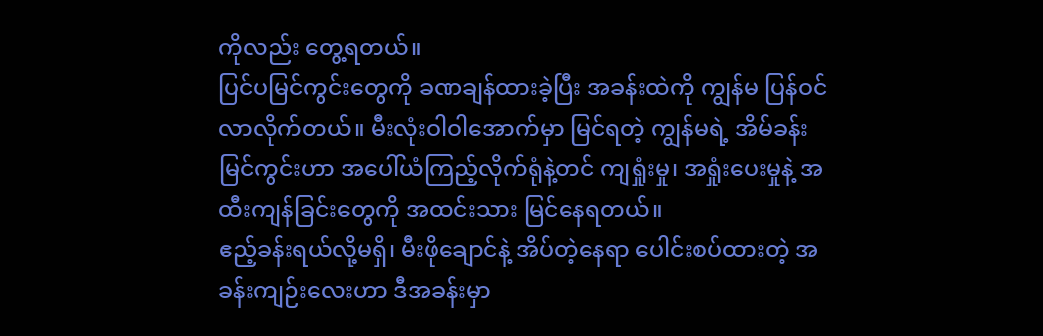ကိုလည်း တွေ့ရတယ်။
ပြင်ပမြင်ကွင်းတွေကို ခဏချန်ထားခဲ့ပြီး အခန်းထဲကို ကျွန်မ ပြန်ဝင်လာလိုက်တယ်။ မီးလုံးဝါဝါအောက်မှာ မြင်ရတဲ့ ကျွန်မရဲ့ အိမ်ခန်း မြင်ကွင်းဟာ အပေါ်ယံကြည့်လိုက်ရုံနဲ့တင် ကျရှုံးမှု၊ အရှုံးပေးမှုနဲ့ အထီးကျန်ခြင်းတွေကို အထင်းသား မြင်နေရတယ်။
ဧည့်ခန်းရယ်လို့မရှိ၊ မီးဖိုချောင်နဲ့ အိပ်တဲ့နေရာ ပေါင်းစပ်ထားတဲ့ အခန်းကျဉ်းလေးဟာ ဒီအခန်းမှာ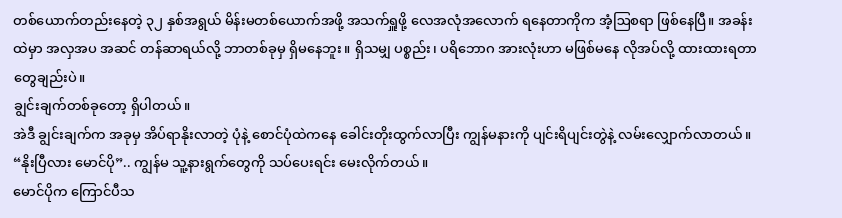တစ်ယောက်တည်းနေတဲ့ ၃၂ နှစ်အရွယ် မိန်းမတစ်ယောက်အဖို့ အသက်ရှူဖို့ လေအလုံအလောက် ရနေတာကိုက အံ့ဩစရာ ဖြစ်နေပြီ။ အခန်းထဲမှာ အလှအပ အဆင် တန်ဆာရယ်လို့ ဘာတစ်ခုမှ ရှိမနေဘူး။ ရှိသမျှ ပစ္စည်း၊ ပရိဘောဂ အားလုံးဟာ မဖြစ်မနေ လိုအပ်လို့ ထားထားရတာတွေချည်းပဲ။
ချွင်းချက်တစ်ခုတော့ ရှိပါတယ်။
အဲဒီ ချွင်းချက်က အခုမှ အိပ်ရာနိုးလာတဲ့ ပုံနဲ့ စောင်ပုံထဲကနေ ခေါင်းတိုးထွက်လာပြီး ကျွန်မနားကို ပျင်းရိပျင်းတွဲနဲ့ လမ်းလျှောက်လာတယ်။
“နိုးပြီလား မောင်ပို”.. ကျွန်မ သူ့နားရွက်တွေကို သပ်ပေးရင်း မေးလိုက်တယ်။
မောင်ပိုက ကြောင်ပီသ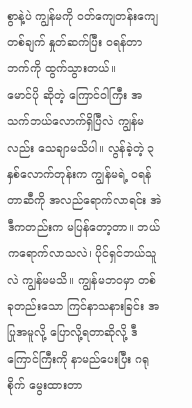စွာနဲ့ပဲ ကျွန်မကို ဝတ်ကျေတန်းကျေ တစ်ချက် နှုတ်ဆက်ပြီး ၀ရန်တာဘက်ကို ထွက်သွားတယ်။
မောင်ပို ဆိုတဲ့ ကြောင်ဝါကြီး အသက်ဘယ်လောက်ရှိပြီလဲ ကျွန်မလည်း သေချာမသိပါ။ လွန်ခဲ့တဲ့ ၃ နှစ်လောက်တုန်းက ကျွန်မရဲ့ ၀ရန်တာဆီကို အလည်ရောက်လာရင်း အဲဒီကတည်းက မပြန်တော့တာ။ ဘယ်ကရောက်လာသလဲ၊ ပိုင်ရှင်ဘယ်သူလဲ ကျွန်မမသိ။ ကျွန်မဘ၀မှာ တစ်ခုတည်းသော ကြင်နာသနားခြင်း အပြုအမူလို့ ပြောလို့ရတာဆိုလို့ ဒီကြောင်ကြီးကို နာမည်ပေးပြီး ဂရုစိုက် မွေးထားတာ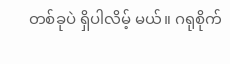တစ်ခုပဲ ရှိပါလိမ့် မယ်။ ဂရုစိုက်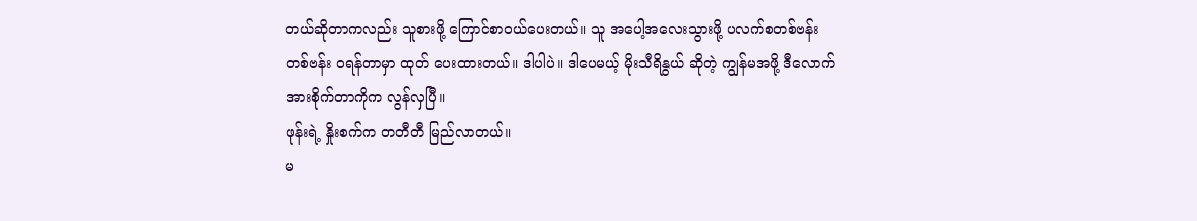တယ်ဆိုတာကလည်း သူစားဖို့ ကြောင်စာဝယ်ပေးတယ်။ သူ အပေါ့အလေးသွားဖို့ ပလက်စတစ်ဗန်းတစ်ဗန်း ၀ရန်တာမှာ ထုတ် ပေးထားတယ်။ ဒါပါပဲ။ ဒါပေမယ့် မိုးသီရိနွယ် ဆိုတဲ့ ကျွန်မအဖို့ ဒီလောက် အားစိုက်တာကိုက လွန်လှပြီ။
ဖုန်းရဲ့ နှိုးစက်က တတီတီ မြည်လာတယ်။
မ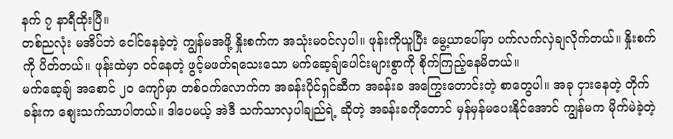နက် ၇ နာရီထိုးပြီ။
တစ်ညလုံး မအိပ်ဘဲ ငေါင်နေခဲ့တဲ့ ကျွန်မအဖို့ နှိုးစက်က အသုံးမဝင်လှပါ။ ဖုန်းကိုယူပြီး မွေ့ယာပေါ်မှာ ပက်လက်လှဲချလိုက်တယ်။ နှိုးစက်ကို ပိတ်တယ်။ ဖုန်းထဲမှာ ဝင်နေတဲ့ ဖွင့်မဖတ်ရသေးသော မက်ဆေ့ချ်ပေါင်းများစွာကို စိုက်ကြည့်နေမိတယ်။
မက်ဆေ့ချ် အစောင် ၂၀ ကျော်မှာ တစ်ဝက်လောက်က အခန်းပိုင်ရှင်ဆီက အခန်းခ အကြွေးတောင်းတဲ့ စာတွေပါ။ အခု ငှားနေတဲ့ တိုက်ခန်းက စျေးသက်သာပါတယ်။ ဒါပေမယ့် အဲဒီ သက်သာလှပါချည်ရဲ့ ဆိုတဲ့ အခန်းခကိုတောင် မှန်မှန်မပေးနိုင်အောင် ကျွန်မက မိုက်မဲခဲ့တဲ့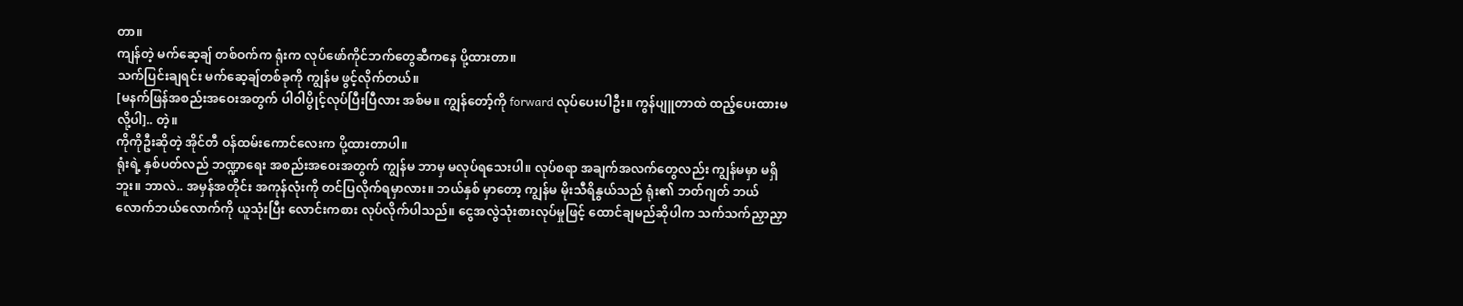တာ။
ကျန်တဲ့ မက်ဆေ့ချ် တစ်ဝက်က ရုံးက လုပ်ဖော်ကိုင်ဘက်တွေဆီကနေ ပို့ထားတာ။
သက်ပြင်းချရင်း မက်ဆေ့ချ်တစ်ခုကို ကျွန်မ ဖွင့်လိုက်တယ်။
[မနက်ဖြန်အစည်းအဝေးအတွက် ပါဝါပွိုင့်လုပ်ပြီးပြီလား အစ်မ။ ကျွန်တော့်ကို forward လုပ်ပေးပါဦး။ ကွန်ပျူတာထဲ ထည့်ပေးထားမလို့ပါ].. တဲ့။
ကိုကိုဦးဆိုတဲ့ အိုင်တီ ဝန်ထမ်းကောင်လေးက ပို့ထားတာပါ။
ရုံးရဲ့ နှစ်ပတ်လည် ဘဏ္ဍာရေး အစည်းအဝေးအတွက် ကျွန်မ ဘာမှ မလုပ်ရသေးပါ။ လုပ်စရာ အချက်အလက်တွေလည်း ကျွန်မမှာ မရှိဘူး။ ဘာလဲ.. အမှန်အတိုင်း အကုန်လုံးကို တင်ပြလိုက်ရမှာလား။ ဘယ်နှစ် မှာတော့ ကျွန်မ မိုးသီရိနွယ်သည် ရုံး၏ ဘတ်ဂျတ် ဘယ်လောက်ဘယ်လောက်ကို ယူသုံးပြီး လောင်းကစား လုပ်လိုက်ပါသည်။ ငွေအလွဲသုံးစားလုပ်မှုဖြင့် ထောင်ချမည်ဆိုပါက သက်သက်ညှာညှာ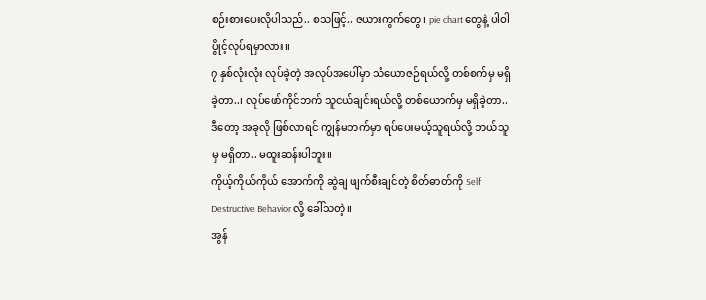စဉ်းစားပေးလိုပါသည်.. စသဖြင့်.. ဇယားကွက်တွေ၊ pie chart တွေနဲ့ ပါဝါပွိုင့်လုပ်ရမှာလား။
၇ နှစ်လုံးလုံး လုပ်ခဲ့တဲ့ အလုပ်အပေါ်မှာ သံယောဇဉ်ရယ်လို့ တစ်စက်မှ မရှိခဲ့တာ..၊ လုပ်ဖော်ကိုင်ဘက် သူငယ်ချင်းရယ်လို့ တစ်ယောက်မှ မရှိခဲ့တာ.. ဒီတော့ အခုလို ဖြစ်လာရင် ကျွန်မဘက်မှာ ရပ်ပေးမယ့်သူရယ်လို့ ဘယ်သူမှ မရှိတာ.. မထူးဆန်းပါဘူး။
ကိုယ့်ကိုယ်ကိုယ် အောက်ကို ဆွဲချ ဖျက်စီးချင်တဲ့ စိတ်ဓာတ်ကို Self Destructive Behavior လို့ ခေါ်သတဲ့။
အွန်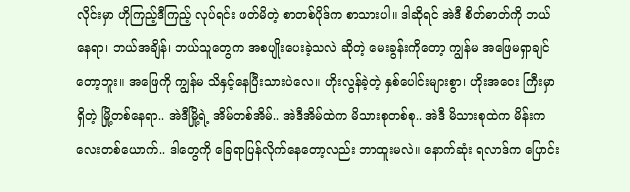လိုင်းမှာ ဟိုကြည့်ဒီကြည့် လုပ်ရင်း ဖတ်မိတဲ့ စာတစ်ပိုဒ်က စာသားပါ။ ဒါဆိုရင် အဲဒီ စိတ်ဓာတ်ကို ဘယ်နေရာ၊ ဘယ်အချိန်၊ ဘယ်သူတွေက အစပျိုးပေးခဲ့သလဲ ဆိုတဲ့ မေးခွန်းကိုတော့ ကျွန်မ အဖြေမရှာချင်တော့ဘူး။ အဖြေကို ကျွန်မ သိနှင့်နေပြီးသားပဲလေ။ ဟိုးလွန်ခဲ့တဲ့ နှစ်ပေါင်းများစွာ၊ ဟိုးအဝေး ကြီးမှာရှိတဲ့ မြို့တစ်နေရာ.. အဲဒီမြို့ရဲ့ အိမ်တစ်အိမ်.. အဲဒီအိမ်ထဲက မိသားစုတစ်စု.. အဲဒီ မိသားစုထဲက မိန်းကလေးတစ်ယောက်.. ဒါတွေကို ခြေရာပြန်လိုက်နေတော့လည်း ဘာထူးမလဲ။ နောက်ဆုံး ရလာဒ်က ပြောင်း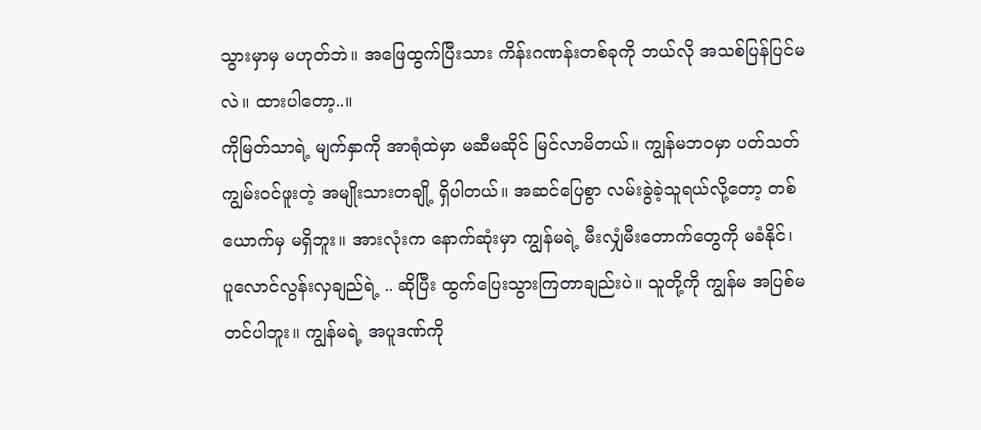သွားမှာမှ မဟုတ်ဘဲ။ အဖြေထွက်ပြီးသား ကိန်းဂဏန်းတစ်ခုကို ဘယ်လို အသစ်ပြန်ပြင်မလဲ။ ထားပါတော့..။
ကိုမြတ်သာရဲ့ မျက်နှာကို အာရုံထဲမှာ မဆီမဆိုင် မြင်လာမိတယ်။ ကျွန်မဘ၀မှာ ပတ်သတ်ကျွမ်းဝင်ဖူးတဲ့ အမျိုးသားတချို့ ရှိပါတယ်။ အဆင်ပြေစွာ လမ်းခွဲခဲ့သူရယ်လို့တော့ တစ်ယောက်မှ မရှိဘူး။ အားလုံးက နောက်ဆုံးမှာ ကျွန်မရဲ့ မီးလျှံမီးတောက်တွေကို မခံနိုင်၊ ပူလောင်လွန်းလှချည်ရဲ့ .. ဆိုပြီး ထွက်ပြေးသွားကြတာချည်းပဲ။ သူတို့ကို ကျွန်မ အပြစ်မတင်ပါဘူး။ ကျွန်မရဲ့ အပူဒဏ်ကို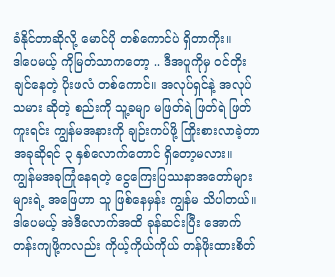ခံနိုင်တာဆိုလို့ မောင်ပို တစ်ကောင်ပဲ ရှိတာကိုး။
ဒါပေမယ့် ကိုမြတ်သာကတော့ .. ဒီအပူကိုမှ ဝင်တိုးချင်နေတဲ့ ပိုးဖလံ တစ်ကောင်။ အလုပ်ရှင်နဲ့ အလုပ်သမား ဆိုတဲ့ စည်းကို သူ့ခမျာ မဖြတ်ရဲ ဖြတ်ရဲ ဖြတ်ကူးရင်း ကျွန်မအနားကို ချဉ်းကပ်ဖို့ ကြိုးစားလာခဲ့တာ အခုဆိုရင် ၃ နှစ်လောက်တောင် ရှိတော့မလား။
ကျွန်မအခုကြုံနေရတဲ့ ငွေကြေးပြဿနာအတော်များများရဲ့ အဖြေဟာ သူ ဖြစ်နေမှန်း ကျွန်မ သိပါတယ်။ ဒါပေမယ့် အဲဒီလောက်အထိ ခုန်ဆင်းပြီး အောက်တန်းကျဖို့ကလည်း ကိုယ့်ကိုယ်ကိုယ် တန်ဖိုးထားစိတ်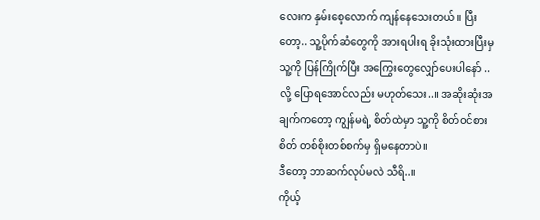လေးက နှမ်းစေ့လောက် ကျန်နေသေးတယ်။ ပြီးတော့.. သူ့ပိုက်ဆံတွေကို အားရပါးရ ခိုးသုံးထားပြီးမှ သူ့ကို ပြန်ကြိုက်ပြီး အကြွေးတွေလျှော်ပေးပါနော် .. လို့ ပြောရအောင်လည်း မဟုတ်သေး..။ အဆိုးဆုံးအချက်ကတော့ ကျွန်မရဲ့ စိတ်ထဲမှာ သူ့ကို စိတ်ဝင်စားစိတ် တစ်စိုးတစ်စက်မှ ရှိမနေတာပဲ။
ဒီတော့ ဘာဆက်လုပ်မလဲ သီရိ..။
ကိုယ့်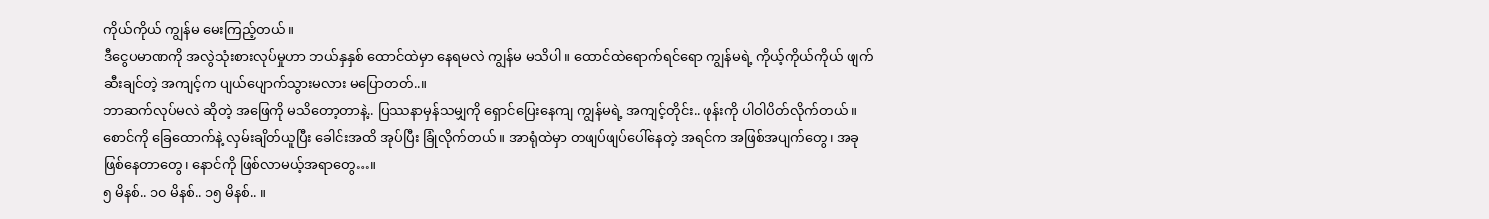ကိုယ်ကိုယ် ကျွန်မ မေးကြည့်တယ်။
ဒီငွေပမာဏကို အလွဲသုံးစားလုပ်မှုဟာ ဘယ်နှနှစ် ထောင်ထဲမှာ နေရမလဲ ကျွန်မ မသိပါ။ ထောင်ထဲရောက်ရင်ရော ကျွန်မရဲ့ ကိုယ့်ကိုယ်ကိုယ် ဖျက်ဆီးချင်တဲ့ အကျင့်က ပျယ်ပျောက်သွားမလား မပြောတတ်..။
ဘာဆက်လုပ်မလဲ ဆိုတဲ့ အဖြေကို မသိတော့တာနဲ့.. ပြဿနာမှန်သမျှကို ရှောင်ပြေးနေကျ ကျွန်မရဲ့ အကျင့်တိုင်း.. ဖုန်းကို ပါဝါပိတ်လိုက်တယ်။ စောင်ကို ခြေထောက်နဲ့ လှမ်းချိတ်ယူပြီး ခေါင်းအထိ အုပ်ပြီး ခြုံလိုက်တယ်။ အာရုံထဲမှာ တဖျပ်ဖျပ်ပေါ်နေတဲ့ အရင်က အဖြစ်အပျက်တွေ၊ အခု ဖြစ်နေတာတွေ၊ နောင်ကို ဖြစ်လာမယ့်အရာတွေ…။
၅ မိနစ်.. ၁၀ မိနစ်.. ၁၅ မိနစ်.. ။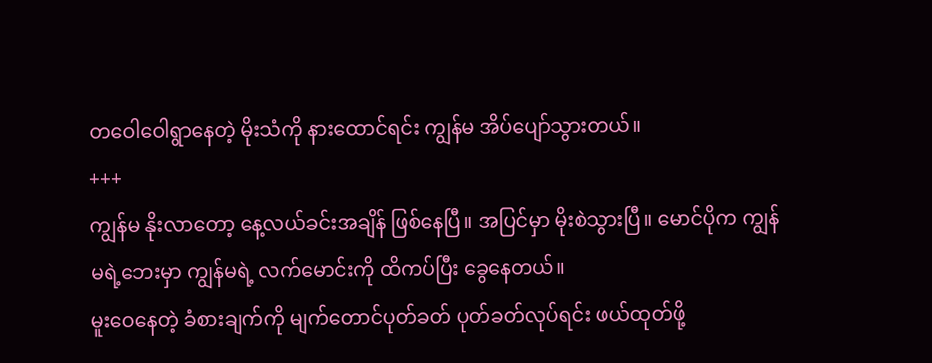တဝေါဝေါရွာနေတဲ့ မိုးသံကို နားထောင်ရင်း ကျွန်မ အိပ်ပျော်သွားတယ်။
+++
ကျွန်မ နိုးလာတော့ နေ့လယ်ခင်းအချိန် ဖြစ်နေပြီ။ အပြင်မှာ မိုးစဲသွားပြီ။ မောင်ပိုက ကျွန်မရဲ့ဘေးမှာ ကျွန်မရဲ့ လက်မောင်းကို ထိကပ်ပြီး ခွေနေတယ်။
မူးဝေနေတဲ့ ခံစားချက်ကို မျက်တောင်ပုတ်ခတ် ပုတ်ခတ်လုပ်ရင်း ဖယ်ထုတ်ဖို့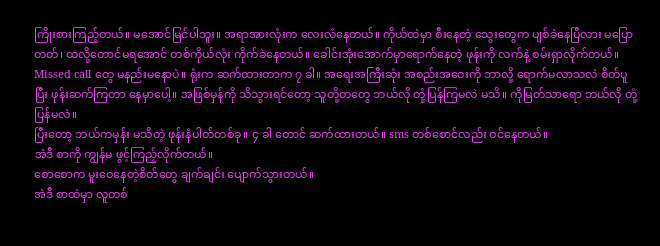ကြိုးစားကြည့်တယ်။ မအောင်မြင်ပါဘူး။ အရာအားလုံးက လေးလံနေတယ်။ ကိုယ်ထဲမှာ စီးနေတဲ့ သွေးတွေက ပျစ်ခဲနေပြီလား မပြောတတ်၊ ထလို့တောင်မရအောင် တစ်ကိုယ်လုံး ကိုက်ခဲနေတယ်။ ခေါင်းအုံးအောက်မှာရောက်နေတဲ့ ဖုန်းကို လက်နဲ့ စမ်းရှာလိုက်တယ်။
Missed call တွေ မနည်းမနောပဲ။ ရုံးက ဆက်ထားတာက ၇ ခါ။ အရေးအကြီးဆုံး အစည်းအဝေးကို ဘာလို့ ရောက်မလာသလဲ စိတ်ပူပြီး ဖုန်းဆက်ကြတာ နေမှာပေါ့။ အဖြစ်မှန်ကို သိသွားရင်တော့ သူတို့တတွေ ဘယ်လို တုံ့ပြန်ကြမလဲ မသိ။ ကိုမြတ်သာရော ဘယ်လို တုံ့ပြန်မလဲ။
ပြီးတော့ ဘယ်ကမှန်း မသိတဲ့ ဖုန်းနံပါတ်တစ်ခု။ ၄ ခါ တောင် ဆက်ထားတယ်။ sms တစ်စောင်လည်း ဝင်နေတယ်။
အဲဒီ စာကို ကျွန်မ ဖွင့်ကြည့်လိုက်တယ်။
စောစောက မူးဝေနေတဲ့စိတ်တွေ ချက်ချင်း ပျောက်သွားတယ်။
အဲဒီ စာထဲမှာ လူတစ်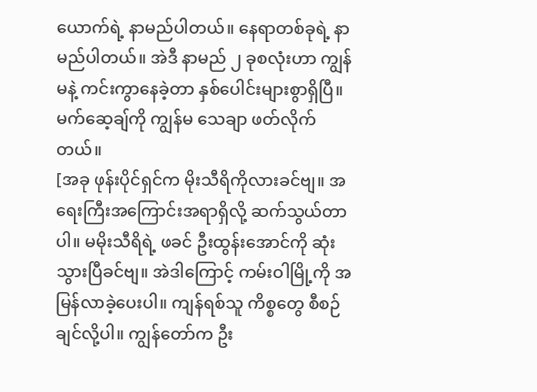ယောက်ရဲ့ နာမည်ပါတယ်။ နေရာတစ်ခုရဲ့ နာမည်ပါတယ်။ အဲဒီ နာမည် ၂ ခုစလုံးဟာ ကျွန်မနဲ့ ကင်းကွာနေခဲ့တာ နှစ်ပေါင်းများစွာရှိပြီ။
မက်ဆေ့ချ်ကို ကျွန်မ သေချာ ဖတ်လိုက်တယ်။
[အခု ဖုန်းပိုင်ရှင်က မိုးသီရိကိုလားခင်ဗျ။ အရေးကြီးအကြောင်းအရာရှိလို့ ဆက်သွယ်တာပါ။ မမိုးသီရိရဲ့ ဖခင် ဦးထွန်းအောင်ကို ဆုံးသွားပြီခင်ဗျ။ အဲဒါကြောင့် ကမ်းဝါမြို့ကို အမြန်လာခဲ့ပေးပါ။ ကျန်ရစ်သူ ကိစ္စတွေ စီစဉ်ချင်လို့ပါ။ ကျွန်တော်က ဦး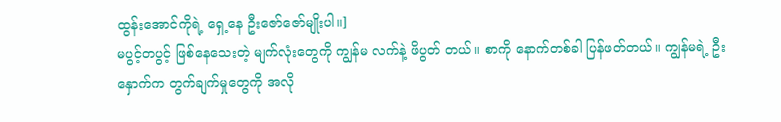ထွန်းအောင်ကိုရဲ့ ရှေ့နေ ဦးဇော်ဇော်မျိုးပါ။]
မပွင့်တပွင့် ဖြစ်နေသေးတဲ့ မျက်လုံးတွေကို ကျွန်မ လက်နဲ့ ဖိပွတ် တယ်။ စာကို နောက်တစ်ခါ ပြန်ဖတ်တယ်။ ကျွန်မရဲ့ ဦးနှောက်က တွက်ချက်မှုတွေကို အလို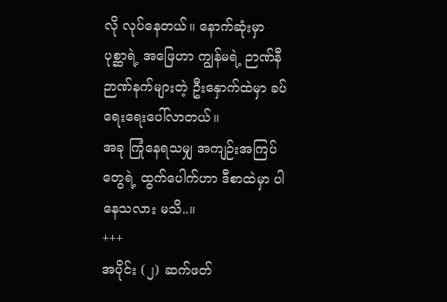လို လုပ်နေတယ်။ နောက်ဆုံးမှာ ပုစ္ဆာရဲ့ အဖြေဟာ ကျွန်မရဲ့ ဉာဏ်နီဉာဏ်နက်များတဲ့ ဦးနှောက်ထဲမှာ ခပ်ရေးရေးပေါ်လာတယ်။
အခု ကြုံနေရသမျှ အကျဉ်းအကြပ်တွေရဲ့ ထွက်ပေါက်ဟာ ဒီစာထဲမှာ ပါနေသလား မသိ..။
+++
အပိုင်း (၂) ဆက်ဖတ်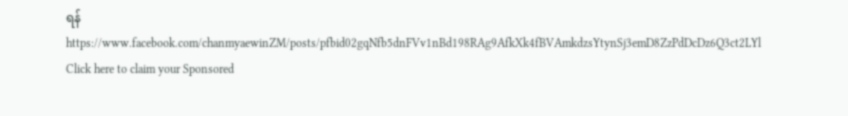ရန် https://www.facebook.com/chanmyaewinZM/posts/pfbid02gqNfb5dnFVv1nBd198RAg9AfkXk4fBVAmkdzsYtynSj3emD8ZzPdDcDz6Q3ct2LYl
Click here to claim your Sponsored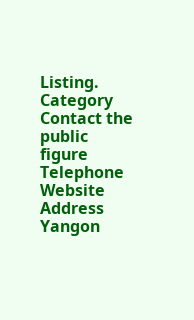Listing.
Category
Contact the public figure
Telephone
Website
Address
Yangon